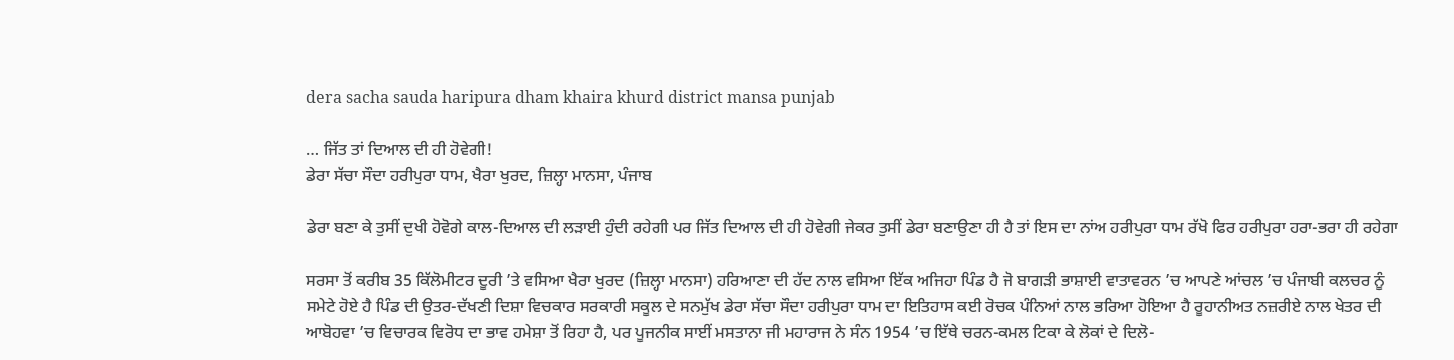dera sacha sauda haripura dham khaira khurd district mansa punjab

… ਜਿੱਤ ਤਾਂ ਦਿਆਲ ਦੀ ਹੀ ਹੋਵੇਗੀ!
ਡੇਰਾ ਸੱਚਾ ਸੌਦਾ ਹਰੀਪੁਰਾ ਧਾਮ, ਖੈਰਾ ਖੁਰਦ, ਜ਼ਿਲ੍ਹਾ ਮਾਨਸਾ, ਪੰਜਾਬ

ਡੇਰਾ ਬਣਾ ਕੇ ਤੁਸੀਂ ਦੁਖੀ ਹੋਵੋਗੇ ਕਾਲ-ਦਿਆਲ ਦੀ ਲੜਾਈ ਹੁੰਦੀ ਰਹੇਗੀ ਪਰ ਜਿੱਤ ਦਿਆਲ ਦੀ ਹੀ ਹੋਵੇਗੀ ਜੇਕਰ ਤੁਸੀਂ ਡੇਰਾ ਬਣਾਉਣਾ ਹੀ ਹੈ ਤਾਂ ਇਸ ਦਾ ਨਾਂਅ ਹਰੀਪੁਰਾ ਧਾਮ ਰੱਖੋ ਫਿਰ ਹਰੀਪੁਰਾ ਹਰਾ-ਭਰਾ ਹੀ ਰਹੇਗਾ

ਸਰਸਾ ਤੋਂ ਕਰੀਬ 35 ਕਿੱਲੋਮੀਟਰ ਦੂਰੀ ’ਤੇ ਵਸਿਆ ਖੈਰਾ ਖੁਰਦ (ਜ਼ਿਲ੍ਹਾ ਮਾਨਸਾ) ਹਰਿਆਣਾ ਦੀ ਹੱਦ ਨਾਲ ਵਸਿਆ ਇੱਕ ਅਜਿਹਾ ਪਿੰਡ ਹੈ ਜੋ ਬਾਗੜੀ ਭਾਸ਼ਾਈ ਵਾਤਾਵਰਨ ’ਚ ਆਪਣੇ ਆਂਚਲ ’ਚ ਪੰਜਾਬੀ ਕਲਚਰ ਨੂੰ ਸਮੇਟੇ ਹੋਏ ਹੈ ਪਿੰਡ ਦੀ ਉਤਰ-ਦੱਖਣੀ ਦਿਸ਼ਾ ਵਿਚਕਾਰ ਸਰਕਾਰੀ ਸਕੂਲ ਦੇ ਸਨਮੁੱਖ ਡੇਰਾ ਸੱਚਾ ਸੌਦਾ ਹਰੀਪੁਰਾ ਧਾਮ ਦਾ ਇਤਿਹਾਸ ਕਈ ਰੋਚਕ ਪੰਨਿਆਂ ਨਾਲ ਭਰਿਆ ਹੋਇਆ ਹੈ ਰੂਹਾਨੀਅਤ ਨਜ਼ਰੀਏ ਨਾਲ ਖੇਤਰ ਦੀ ਆਬੋਹਵਾ ’ਚ ਵਿਚਾਰਕ ਵਿਰੋਧ ਦਾ ਭਾਵ ਹਮੇਸ਼ਾ ਤੋਂ ਰਿਹਾ ਹੈ, ਪਰ ਪੂਜਨੀਕ ਸਾਈਂ ਮਸਤਾਨਾ ਜੀ ਮਹਾਰਾਜ ਨੇ ਸੰਨ 1954 ’ਚ ਇੱਥੇ ਚਰਨ-ਕਮਲ ਟਿਕਾ ਕੇ ਲੋਕਾਂ ਦੇ ਦਿਲੋ-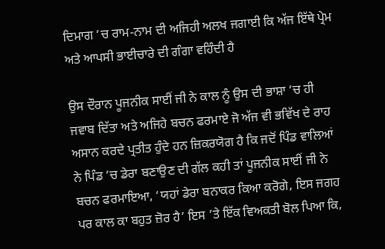ਦਿਮਾਗ ’ਚ ਰਾਮ-ਨਾਮ ਦੀ ਅਜਿਹੀ ਅਲਖ ਜਗਾਈ ਕਿ ਅੱਜ ਇੱਥੇ ਪ੍ਰੇਮ ਅਤੇ ਆਪਸੀ ਭਾਈਚਾਰੇ ਦੀ ਗੰਗਾ ਵਹਿੰਦੀ ਹੈ

ਉਸ ਦੌਰਾਨ ਪੂਜਨੀਕ ਸਾਈਂ ਜੀ ਨੇ ਕਾਲ ਨੂੰ ਉਸ ਦੀ ਭਾਸ਼ਾ ’ਚ ਹੀ ਜਵਾਬ ਦਿੱਤਾ ਅਤੇ ਅਜਿਹੇ ਬਚਨ ਫਰਮਾਏ ਜੋ ਅੱਜ ਵੀ ਭਵਿੱਖ ਦੇ ਰਾਹ ਅਸਾਨ ਕਰਦੇ ਪ੍ਰਤੀਤ ਹੁੰਦੇ ਹਨ ਜ਼ਿਕਰਯੋਗ ਹੈ ਕਿ ਜਦੋਂ ਪਿੰਡ ਵਾਲਿਆਂ ਨੇ ਪਿੰਡ ’ਚ ਡੇਰਾ ਬਣਾਉਣ ਦੀ ਗੱਲ ਕਹੀ ਤਾਂ ਪੂਜਨੀਕ ਸਾਈਂ ਜੀ ਨੇ ਬਚਨ ਫਰਮਾਇਆ, ‘ਯਹਾਂ ਡੇਰਾ ਬਨਾਕਰ ਕਿਆ ਕਰੋਗੇ, ਇਸ ਜਗਹ ਪਰ ਕਾਲ ਕਾ ਬਹੁਤ ਜ਼ੋਰ ਹੈ’ ਇਸ ’ਤੇ ਇੱਕ ਵਿਅਕਤੀ ਬੋਲ ਪਿਆ ਕਿ,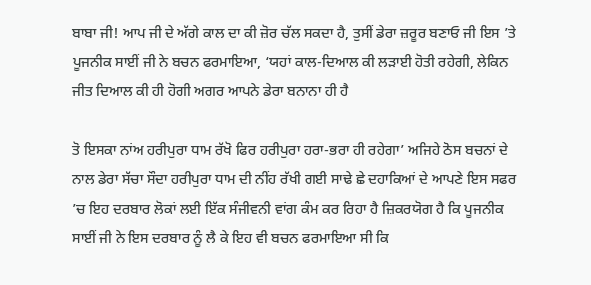ਬਾਬਾ ਜੀ! ਆਪ ਜੀ ਦੇ ਅੱਗੇ ਕਾਲ ਦਾ ਕੀ ਜ਼ੋਰ ਚੱਲ ਸਕਦਾ ਹੈ, ਤੁਸੀਂ ਡੇਰਾ ਜ਼ਰੂਰ ਬਣਾਓ ਜੀ ਇਸ ’ਤੇ ਪੂਜਨੀਕ ਸਾਈਂ ਜੀ ਨੇ ਬਚਨ ਫਰਮਾਇਆ, ‘ਯਹਾਂ ਕਾਲ-ਦਿਆਲ ਕੀ ਲੜਾਈ ਹੋਤੀ ਰਹੇਗੀ, ਲੇਕਿਨ ਜੀਤ ਦਿਆਲ ਕੀ ਹੀ ਹੋਗੀ ਅਗਰ ਆਪਨੇ ਡੇਰਾ ਬਨਾਨਾ ਹੀ ਹੈ

ਤੋ ਇਸਕਾ ਨਾਂਅ ਹਰੀਪੁਰਾ ਧਾਮ ਰੱਖੋ ਫਿਰ ਹਰੀਪੁਰਾ ਹਰਾ-ਭਰਾ ਹੀ ਰਹੇਗਾ’ ਅਜਿਹੇ ਠੋਸ ਬਚਨਾਂ ਦੇ ਨਾਲ ਡੇਰਾ ਸੱਚਾ ਸੌਦਾ ਹਰੀਪੁਰਾ ਧਾਮ ਦੀ ਨੀਂਹ ਰੱਖੀ ਗਈ ਸਾਢੇ ਛੇ ਦਹਾਕਿਆਂ ਦੇ ਆਪਣੇ ਇਸ ਸਫਰ ’ਚ ਇਹ ਦਰਬਾਰ ਲੋਕਾਂ ਲਈ ਇੱਕ ਸੰਜੀਵਨੀ ਵਾਂਗ ਕੰਮ ਕਰ ਰਿਹਾ ਹੈ ਜ਼ਿਕਰਯੋਗ ਹੈ ਕਿ ਪੂਜਨੀਕ ਸਾਈਂ ਜੀ ਨੇ ਇਸ ਦਰਬਾਰ ਨੂੰ ਲੈ ਕੇ ਇਹ ਵੀ ਬਚਨ ਫਰਮਾਇਆ ਸੀ ਕਿ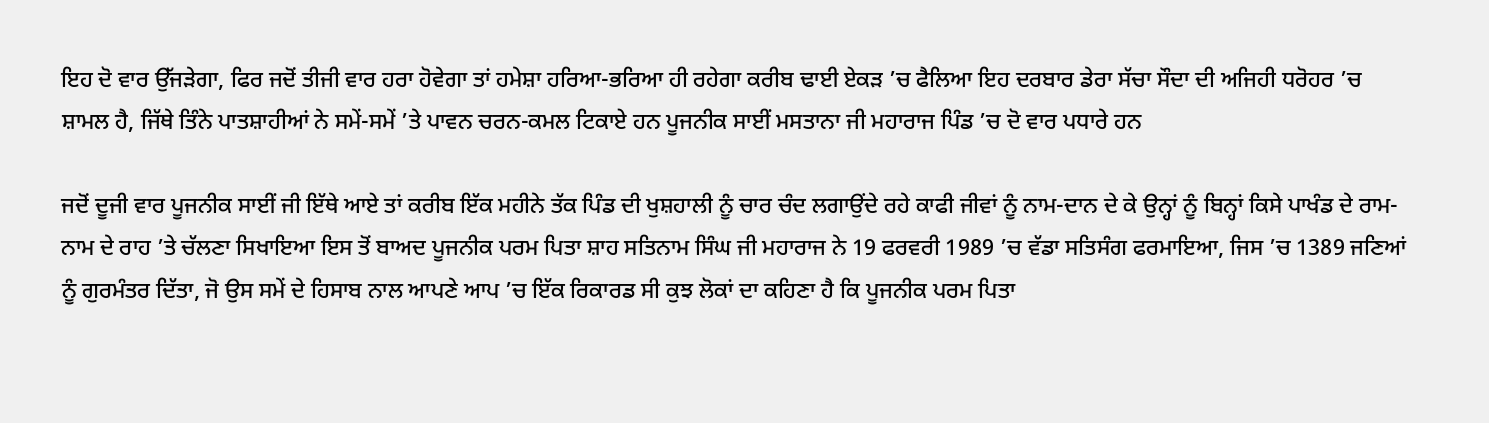ਇਹ ਦੋ ਵਾਰ ਉੱਜੜੇਗਾ, ਫਿਰ ਜਦੋਂ ਤੀਜੀ ਵਾਰ ਹਰਾ ਹੋਵੇਗਾ ਤਾਂ ਹਮੇਸ਼ਾ ਹਰਿਆ-ਭਰਿਆ ਹੀ ਰਹੇਗਾ ਕਰੀਬ ਢਾਈ ਏਕੜ ’ਚ ਫੈਲਿਆ ਇਹ ਦਰਬਾਰ ਡੇਰਾ ਸੱਚਾ ਸੌਦਾ ਦੀ ਅਜਿਹੀ ਧਰੋਹਰ ’ਚ ਸ਼ਾਮਲ ਹੈ, ਜਿੱਥੇ ਤਿੰਨੇ ਪਾਤਸ਼ਾਹੀਆਂ ਨੇ ਸਮੇਂ-ਸਮੇਂ ’ਤੇ ਪਾਵਨ ਚਰਨ-ਕਮਲ ਟਿਕਾਏ ਹਨ ਪੂਜਨੀਕ ਸਾਈਂ ਮਸਤਾਨਾ ਜੀ ਮਹਾਰਾਜ ਪਿੰਡ ’ਚ ਦੋ ਵਾਰ ਪਧਾਰੇ ਹਨ

ਜਦੋਂ ਦੂਜੀ ਵਾਰ ਪੂਜਨੀਕ ਸਾਈਂ ਜੀ ਇੱਥੇ ਆਏ ਤਾਂ ਕਰੀਬ ਇੱਕ ਮਹੀਨੇ ਤੱਕ ਪਿੰਡ ਦੀ ਖੁਸ਼ਹਾਲੀ ਨੂੰ ਚਾਰ ਚੰਦ ਲਗਾਉਂਦੇ ਰਹੇ ਕਾਫੀ ਜੀਵਾਂ ਨੂੰ ਨਾਮ-ਦਾਨ ਦੇ ਕੇ ਉਨ੍ਹਾਂ ਨੂੰ ਬਿਨ੍ਹਾਂ ਕਿਸੇ ਪਾਖੰਡ ਦੇ ਰਾਮ-ਨਾਮ ਦੇ ਰਾਹ ’ਤੇ ਚੱਲਣਾ ਸਿਖਾਇਆ ਇਸ ਤੋਂ ਬਾਅਦ ਪੂਜਨੀਕ ਪਰਮ ਪਿਤਾ ਸ਼ਾਹ ਸਤਿਨਾਮ ਸਿੰਘ ਜੀ ਮਹਾਰਾਜ ਨੇ 19 ਫਰਵਰੀ 1989 ’ਚ ਵੱਡਾ ਸਤਿਸੰਗ ਫਰਮਾਇਆ, ਜਿਸ ’ਚ 1389 ਜਣਿਆਂ ਨੂੰ ਗੁਰਮੰਤਰ ਦਿੱਤਾ, ਜੋ ਉਸ ਸਮੇਂ ਦੇ ਹਿਸਾਬ ਨਾਲ ਆਪਣੇ ਆਪ ’ਚ ਇੱਕ ਰਿਕਾਰਡ ਸੀ ਕੁਝ ਲੋਕਾਂ ਦਾ ਕਹਿਣਾ ਹੈ ਕਿ ਪੂਜਨੀਕ ਪਰਮ ਪਿਤਾ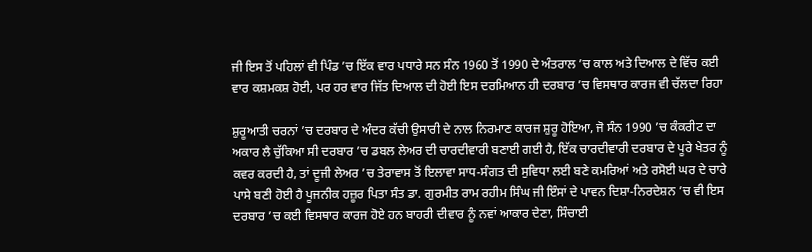ਜੀ ਇਸ ਤੋਂ ਪਹਿਲਾਂ ਵੀ ਪਿੰਡ ’ਚ ਇੱਕ ਵਾਰ ਪਧਾਰੇ ਸਨ ਸੰਨ 1960 ਤੋਂ 1990 ਦੇ ਅੰਤਰਾਲ ’ਚ ਕਾਲ ਅਤੇ ਦਿਆਲ ਦੇ ਵਿੱਚ ਕਈ ਵਾਰ ਕਸ਼ਮਕਸ਼ ਹੋਈ, ਪਰ ਹਰ ਵਾਰ ਜਿੱਤ ਦਿਆਲ ਦੀ ਹੋਈ ਇਸ ਦਰਮਿਆਨ ਹੀ ਦਰਬਾਰ ’ਚ ਵਿਸਥਾਰ ਕਾਰਜ ਵੀ ਚੱਲਦਾ ਰਿਹਾ

ਸ਼ੁਰੂਆਤੀ ਚਰਨਾਂ ’ਚ ਦਰਬਾਰ ਦੇ ਅੰਦਰ ਕੱਚੀ ਉਸਾਰੀ ਦੇ ਨਾਲ ਨਿਰਮਾਣ ਕਾਰਜ ਸ਼ੁਰੂ ਹੋਇਆ, ਜੋ ਸੰਨ 1990 ’ਚ ਕੰਕਰੀਟ ਦਾ ਅਕਾਰ ਲੈ ਚੁੱਕਿਆ ਸੀ ਦਰਬਾਰ ’ਚ ਡਬਲ ਲੇਅਰ ਦੀ ਚਾਰਦੀਵਾਰੀ ਬਣਾਈ ਗਈ ਹੈ, ਇੱਕ ਚਾਰਦੀਵਾਰੀ ਦਰਬਾਰ ਦੇ ਪੂਰੇ ਖੇਤਰ ਨੂੰ ਕਵਰ ਕਰਦੀ ਹੈ, ਤਾਂ ਦੂਜੀ ਲੇਅਰ ’ਚ ਤੇਰਾਵਾਸ ਤੋਂ ਇਲਾਵਾ ਸਾਧ-ਸੰਗਤ ਦੀ ਸੁਵਿਧਾ ਲਈ ਬਣੇ ਕਮਰਿਆਂ ਅਤੇ ਰਸੋਈ ਘਰ ਦੇ ਚਾਰੇ ਪਾਸੇ ਬਣੀ ਹੋਈ ਹੈ ਪੂਜਨੀਕ ਹਜ਼ੂਰ ਪਿਤਾ ਸੰਤ ਡਾ. ਗੁਰਮੀਤ ਰਾਮ ਰਹੀਮ ਸਿੰਘ ਜੀ ਇੰਸਾਂ ਦੇ ਪਾਵਨ ਦਿਸ਼ਾ-ਨਿਰਦੇਸ਼ਨ ’ਚ ਵੀ ਇਸ ਦਰਬਾਰ ’ਚ ਕਈ ਵਿਸਥਾਰ ਕਾਰਜ ਹੋਏ ਹਨ ਬਾਹਰੀ ਦੀਵਾਰ ਨੂੰ ਨਵਾਂ ਆਕਾਰ ਦੇਣਾ, ਸਿੰਚਾਈ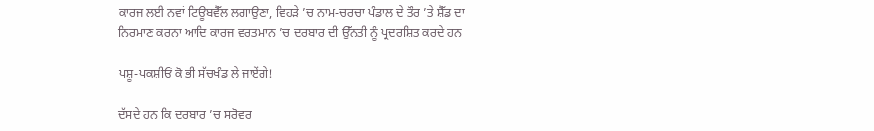ਕਾਰਜ ਲਈ ਨਵਾਂ ਟਿਊਬਵੈੱਲ ਲਗਾਉਣਾ, ਵਿਹੜੇ ’ਚ ਨਾਮ-ਚਰਚਾ ਪੰਡਾਲ ਦੇ ਤੌਰ ’ਤੇ ਸ਼ੈੱਡ ਦਾ ਨਿਰਮਾਣ ਕਰਨਾ ਆਦਿ ਕਾਰਜ ਵਰਤਮਾਨ ’ਚ ਦਰਬਾਰ ਦੀ ਉੱਨਤੀ ਨੂੰ ਪ੍ਰਦਰਸ਼ਿਤ ਕਰਦੇ ਹਨ

ਪਸ਼ੂ-ਪਕਸ਼ੀਓਂ ਕੋ ਭੀ ਸੱਚਖੰਡ ਲੇ ਜਾਏਂਗੇ!

ਦੱਸਦੇ ਹਨ ਕਿ ਦਰਬਾਰ ’ਚ ਸਰੋਵਰ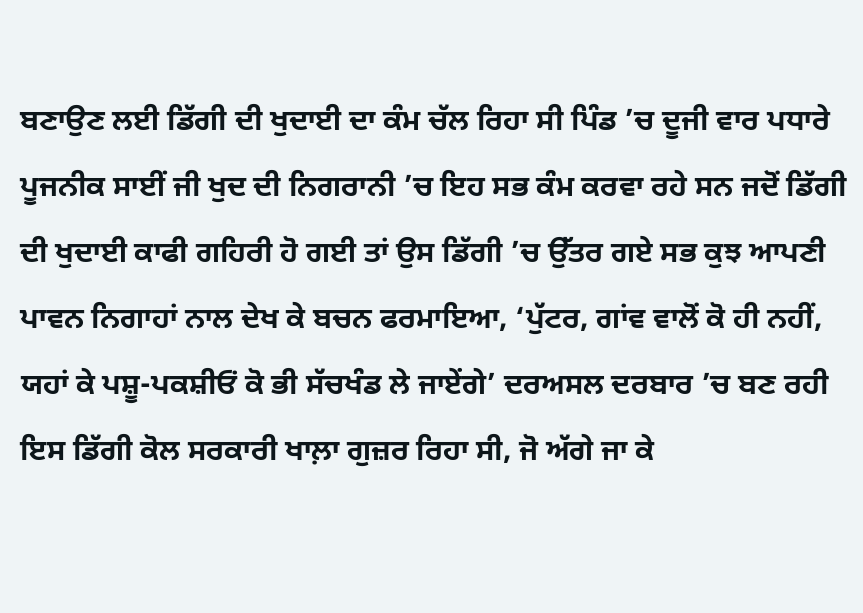ਬਣਾਉਣ ਲਈ ਡਿੱਗੀ ਦੀ ਖੁਦਾਈ ਦਾ ਕੰਮ ਚੱਲ ਰਿਹਾ ਸੀ ਪਿੰਡ ’ਚ ਦੂਜੀ ਵਾਰ ਪਧਾਰੇ ਪੂਜਨੀਕ ਸਾਈਂ ਜੀ ਖੁਦ ਦੀ ਨਿਗਰਾਨੀ ’ਚ ਇਹ ਸਭ ਕੰਮ ਕਰਵਾ ਰਹੇ ਸਨ ਜਦੋਂ ਡਿੱਗੀ ਦੀ ਖੁਦਾਈ ਕਾਫੀ ਗਹਿਰੀ ਹੋ ਗਈ ਤਾਂ ਉਸ ਡਿੱਗੀ ’ਚ ਉੱਤਰ ਗਏ ਸਭ ਕੁਝ ਆਪਣੀ ਪਾਵਨ ਨਿਗਾਹਾਂ ਨਾਲ ਦੇਖ ਕੇ ਬਚਨ ਫਰਮਾਇਆ, ‘ਪੁੱਟਰ, ਗਾਂਵ ਵਾਲੋਂ ਕੋ ਹੀ ਨਹੀਂ, ਯਹਾਂ ਕੇ ਪਸ਼ੂ-ਪਕਸ਼ੀਓਂ ਕੋ ਭੀ ਸੱਚਖੰਡ ਲੇ ਜਾਏਂਗੇ’ ਦਰਅਸਲ ਦਰਬਾਰ ’ਚ ਬਣ ਰਹੀ ਇਸ ਡਿੱਗੀ ਕੋਲ ਸਰਕਾਰੀ ਖਾਲ਼ਾ ਗੁਜ਼ਰ ਰਿਹਾ ਸੀ, ਜੋ ਅੱਗੇ ਜਾ ਕੇ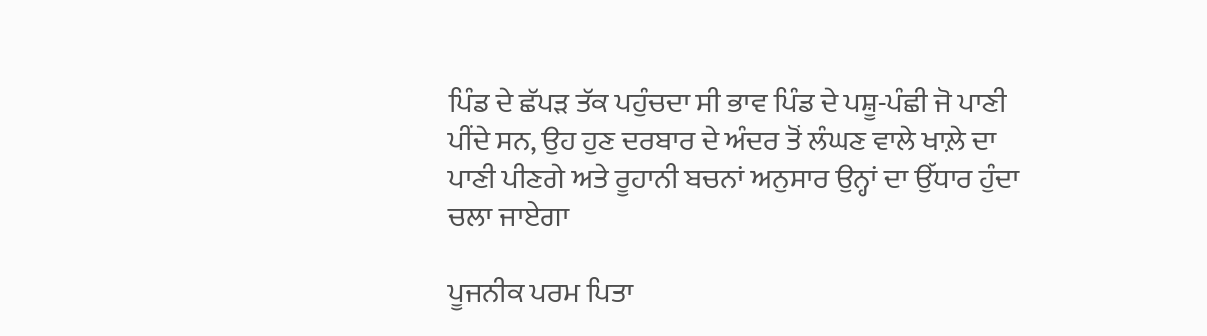ਪਿੰਡ ਦੇ ਛੱਪੜ ਤੱਕ ਪਹੁੰਚਦਾ ਸੀ ਭਾਵ ਪਿੰਡ ਦੇ ਪਸ਼ੂ-ਪੰਛੀ ਜੋ ਪਾਣੀ ਪੀਂਦੇ ਸਨ, ਉਹ ਹੁਣ ਦਰਬਾਰ ਦੇ ਅੰਦਰ ਤੋਂ ਲੰਘਣ ਵਾਲੇ ਖਾਲ਼ੇ ਦਾ ਪਾਣੀ ਪੀਣਗੇ ਅਤੇ ਰੂਹਾਨੀ ਬਚਨਾਂ ਅਨੁਸਾਰ ਉਨ੍ਹਾਂ ਦਾ ਉੱਧਾਰ ਹੁੰਦਾ ਚਲਾ ਜਾਏਗਾ

ਪੂਜਨੀਕ ਪਰਮ ਪਿਤਾ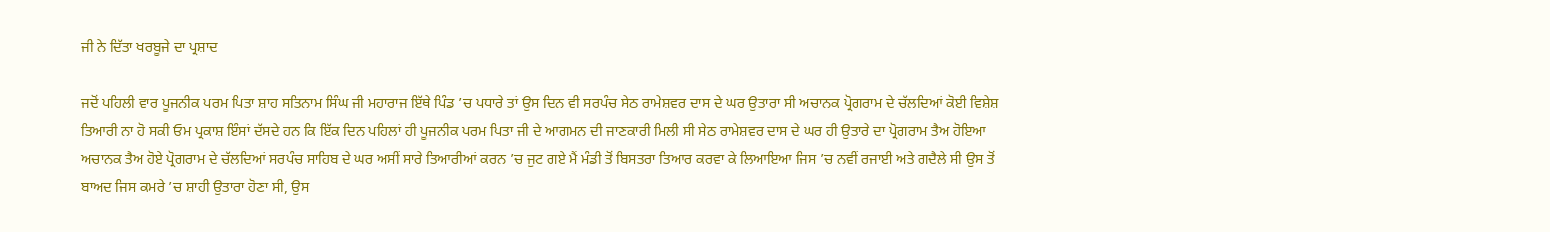ਜੀ ਨੇ ਦਿੱਤਾ ਖਰਬੂਜੇ ਦਾ ਪ੍ਰਸ਼ਾਦ

ਜਦੋਂ ਪਹਿਲੀ ਵਾਰ ਪੂਜਨੀਕ ਪਰਮ ਪਿਤਾ ਸ਼ਾਹ ਸਤਿਨਾਮ ਸਿੰਘ ਜੀ ਮਹਾਰਾਜ ਇੱਥੇ ਪਿੰਡ ’ਚ ਪਧਾਰੇ ਤਾਂ ਉਸ ਦਿਨ ਵੀ ਸਰਪੰਚ ਸੇਠ ਰਾਮੇਸ਼ਵਰ ਦਾਸ ਦੇ ਘਰ ਉਤਾਰਾ ਸੀ ਅਚਾਨਕ ਪ੍ਰੋਗਰਾਮ ਦੇ ਚੱਲਦਿਆਂ ਕੋਈ ਵਿਸ਼ੇਸ਼ ਤਿਆਰੀ ਨਾ ਹੋ ਸਕੀ ਓਮ ਪ੍ਰਕਾਸ਼ ਇੰਸਾਂ ਦੱਸਦੇ ਹਨ ਕਿ ਇੱਕ ਦਿਨ ਪਹਿਲਾਂ ਹੀ ਪੂਜਨੀਕ ਪਰਮ ਪਿਤਾ ਜੀ ਦੇ ਆਗਮਨ ਦੀ ਜਾਣਕਾਰੀ ਮਿਲੀ ਸੀ ਸੇਠ ਰਾਮੇਸ਼ਵਰ ਦਾਸ ਦੇ ਘਰ ਹੀ ਉਤਾਰੇ ਦਾ ਪ੍ਰੋਗਰਾਮ ਤੈਅ ਹੋਇਆ ਅਚਾਨਕ ਤੈਅ ਹੋਏ ਪ੍ਰੋਗਰਾਮ ਦੇ ਚੱਲਦਿਆਂ ਸਰਪੰਚ ਸਾਹਿਬ ਦੇ ਘਰ ਅਸੀਂ ਸਾਰੇ ਤਿਆਰੀਆਂ ਕਰਨ ’ਚ ਜੁਟ ਗਏ ਮੈਂ ਮੰਡੀ ਤੋਂ ਬਿਸਤਰਾ ਤਿਆਰ ਕਰਵਾ ਕੇ ਲਿਆਇਆ ਜਿਸ ’ਚ ਨਵੀਂ ਰਜਾਈ ਅਤੇ ਗਦੈਲੇ ਸੀ ਉਸ ਤੋਂ ਬਾਅਦ ਜਿਸ ਕਮਰੇ ’ਚ ਸ਼ਾਹੀ ਉਤਾਰਾ ਹੋਣਾ ਸੀ, ਉਸ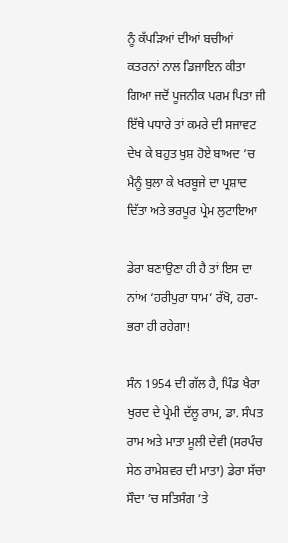ਨੂੰ ਕੱਪੜਿਆਂ ਦੀਆਂ ਬਚੀਆਂ ਕਤਰਨਾਂ ਨਾਲ ਡਿਜਾਇਨ ਕੀਤਾ ਗਿਆ ਜਦੋਂ ਪੂਜਨੀਕ ਪਰਮ ਪਿਤਾ ਜੀ ਇੱਥੇ ਪਧਾਰੇ ਤਾਂ ਕਮਰੇ ਦੀ ਸਜਾਵਟ ਦੇਖ ਕੇ ਬਹੁਤ ਖੁਸ਼ ਹੋਏ ਬਾਅਦ ’ਚ ਮੈਨੂੰ ਬੁਲਾ ਕੇ ਖਰਬੂਜੇ ਦਾ ਪ੍ਰਸ਼ਾਦ ਦਿੱਤਾ ਅਤੇ ਭਰਪੂਰ ਪ੍ਰੇਮ ਲੁਟਾਇਆ

ਡੇਰਾ ਬਣਾਉਣਾ ਹੀ ਹੈ ਤਾਂ ਇਸ ਦਾ ਨਾਂਅ ‘ਹਰੀਪੁਰਾ ਧਾਮ’ ਰੱਖੋ, ਹਰਾ-ਭਰਾ ਹੀ ਰਹੇਗਾ!

ਸੰਨ 1954 ਦੀ ਗੱਲ ਹੈ, ਪਿੰਡ ਖੈਰਾ ਖੁਰਦ ਦੇ ਪ੍ਰੇਮੀ ਦੱਲੂ ਰਾਮ, ਡਾ. ਸੰਪਤ ਰਾਮ ਅਤੇ ਮਾਤਾ ਮੂਲੀ ਦੇਵੀ (ਸਰਪੰਚ ਸੇਠ ਰਾਮੇਸ਼ਵਰ ਦੀ ਮਾਤਾ) ਡੇਰਾ ਸੱਚਾ ਸੌਦਾ ’ਚ ਸਤਿਸੰਗ ’ਤੇ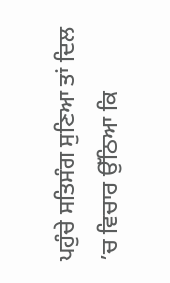ਪਹੁੰਚੇ ਸਤਿਸੰਗ ਸੁਣਿਆ ਤਾਂ ਦਿਲ ’ਚ ਵਿਚਾਰ ਉੱਠਿਆ ਕਿ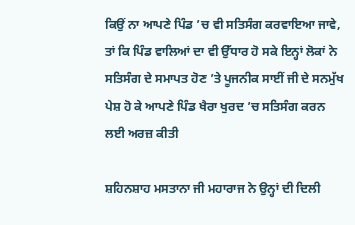ਕਿਉਂ ਨਾ ਆਪਣੇ ਪਿੰਡ ’ਚ ਵੀ ਸਤਿਸੰਗ ਕਰਵਾਇਆ ਜਾਵੇ, ਤਾਂ ਕਿ ਪਿੰਡ ਵਾਲਿਆਂ ਦਾ ਵੀ ਉੱਧਾਰ ਹੋ ਸਕੇ ਇਨ੍ਹਾਂ ਲੋਕਾਂ ਨੇ ਸਤਿਸੰਗ ਦੇ ਸਮਾਪਤ ਹੋਣ ’ਤੇ ਪੂਜਨੀਕ ਸਾਈਂ ਜੀ ਦੇ ਸਨਮੁੱਖ ਪੇਸ਼ ਹੋ ਕੇ ਆਪਣੇ ਪਿੰਡ ਖੈਰਾ ਖੁਰਦ ’ਚ ਸਤਿਸੰਗ ਕਰਨ ਲਈ ਅਰਜ਼ ਕੀਤੀ

ਸ਼ਹਿਨਸ਼ਾਹ ਮਸਤਾਨਾ ਜੀ ਮਹਾਰਾਜ ਨੇ ਉਨ੍ਹਾਂ ਦੀ ਦਿਲੀ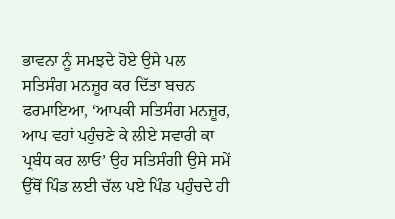ਭਾਵਨਾ ਨੂੰ ਸਮਝਦੇ ਹੋਏ ਉਸੇ ਪਲ ਸਤਿਸੰਗ ਮਨਜ਼ੂਰ ਕਰ ਦਿੱਤਾ ਬਚਨ ਫਰਮਾਇਆ, ‘ਆਪਕੀ ਸਤਿਸੰਗ ਮਨਜ਼ੂਰ, ਆਪ ਵਹਾਂ ਪਹੁੰਚਣੇ ਕੇ ਲੀਏ ਸਵਾਰੀ ਕਾ ਪ੍ਰਬੰਧ ਕਰ ਲਾਓ’ ਉਹ ਸਤਿਸੰਗੀ ਉਸੇ ਸਮੇਂ ਉੱਥੋਂ ਪਿੰਡ ਲਈ ਚੱਲ ਪਏ ਪਿੰਡ ਪਹੁੰਚਦੇ ਹੀ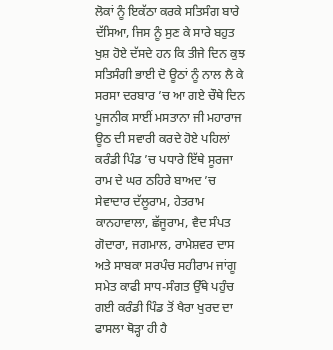ਲੋਕਾਂ ਨੂੰ ਇਕੱਠਾ ਕਰਕੇ ਸਤਿਸੰਗ ਬਾਰੇ ਦੱਸਿਆ, ਜਿਸ ਨੂੰ ਸੁਣ ਕੇ ਸਾਰੇ ਬਹੁਤ ਖੁਸ਼ ਹੋਏ ਦੱਸਦੇ ਹਨ ਕਿ ਤੀਜੇ ਦਿਨ ਕੁਝ ਸਤਿਸੰਗੀ ਭਾਈ ਦੋ ਊਠਾਂ ਨੂੰ ਨਾਲ ਲੈ ਕੇ ਸਰਸਾ ਦਰਬਾਰ ’ਚ ਆ ਗਏ ਚੌਥੇ ਦਿਨ ਪੂਜਨੀਕ ਸਾਈਂ ਮਸਤਾਨਾ ਜੀ ਮਹਾਰਾਜ ਊਠ ਦੀ ਸਵਾਰੀ ਕਰਦੇ ਹੋਏ ਪਹਿਲਾਂ ਕਰੰਡੀ ਪਿੰਡ ’ਚ ਪਧਾਰੇ ਇੱਥੇ ਸੂਰਜਾ ਰਾਮ ਦੇ ਘਰ ਠਹਿਰੇ ਬਾਅਦ ’ਚ ਸੇਵਾਦਾਰ ਦੱਲੂਰਾਮ, ਹੇਤਰਾਮ ਕਾਨਹਾਵਾਲਾ, ਛੱਜੂਰਾਮ, ਵੈਦ ਸੰਪਤ ਗੋਦਾਰਾ, ਜਗਮਾਲ, ਰਾਮੇਸ਼ਵਰ ਦਾਸ ਅਤੇ ਸਾਬਕਾ ਸਰਪੰਚ ਸਹੀਰਾਮ ਜਾਂਗੂ ਸਮੇਤ ਕਾਫੀ ਸਾਧ-ਸੰਗਤ ਉੱਥੇ ਪਹੁੰਚ ਗਈ ਕਰੰਡੀ ਪਿੰਡ ਤੋਂ ਖੈਰਾ ਖੁਰਦ ਦਾ ਫਾਸਲਾ ਥੋੜ੍ਹਾ ਹੀ ਹੈ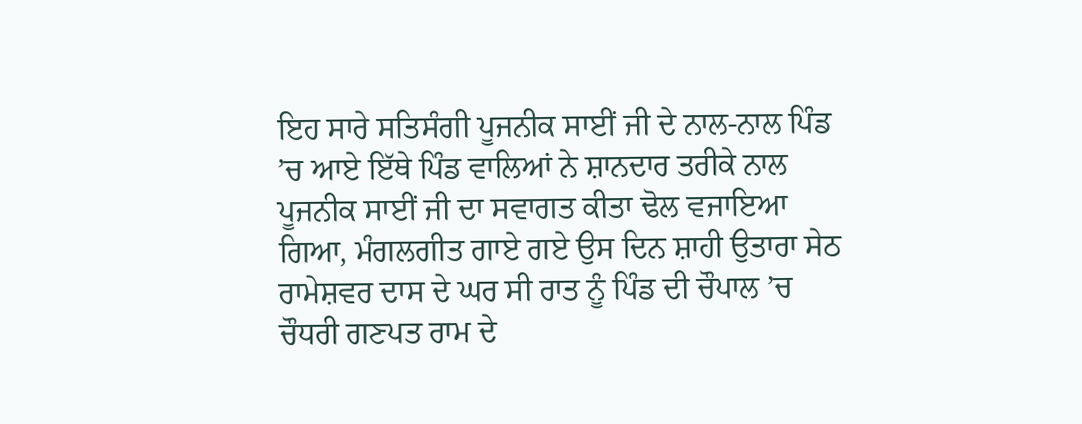ਇਹ ਸਾਰੇ ਸਤਿਸੰਗੀ ਪੂਜਨੀਕ ਸਾਈਂ ਜੀ ਦੇ ਨਾਲ-ਨਾਲ ਪਿੰਡ ’ਚ ਆਏ ਇੱਥੇ ਪਿੰਡ ਵਾਲਿਆਂ ਨੇ ਸ਼ਾਨਦਾਰ ਤਰੀਕੇ ਨਾਲ ਪੂਜਨੀਕ ਸਾਈਂ ਜੀ ਦਾ ਸਵਾਗਤ ਕੀਤਾ ਢੋਲ ਵਜਾਇਆ ਗਿਆ, ਮੰਗਲਗੀਤ ਗਾਏ ਗਏ ਉਸ ਦਿਨ ਸ਼ਾਹੀ ਉਤਾਰਾ ਸੇਠ ਰਾਮੇਸ਼ਵਰ ਦਾਸ ਦੇ ਘਰ ਸੀ ਰਾਤ ਨੂੰ ਪਿੰਡ ਦੀ ਚੌਪਾਲ ’ਚ ਚੌਧਰੀ ਗਣਪਤ ਰਾਮ ਦੇ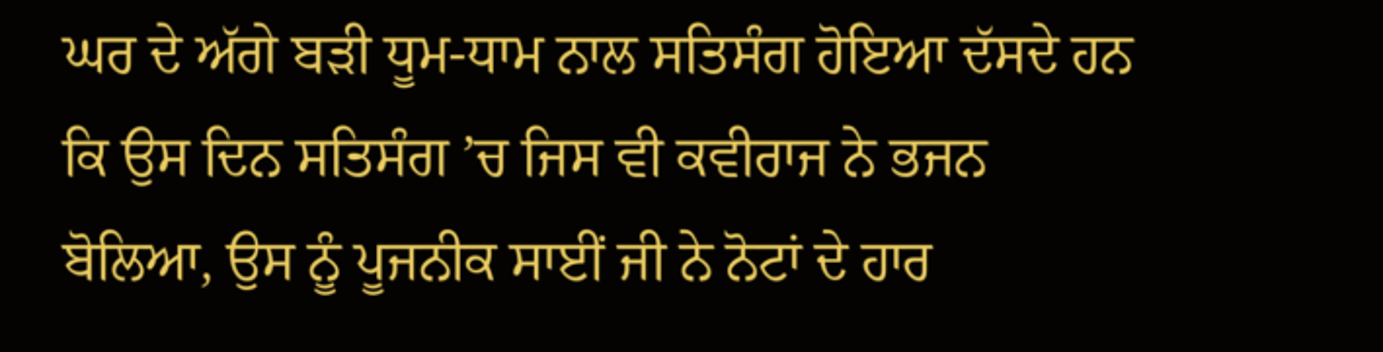ਘਰ ਦੇ ਅੱਗੇ ਬੜੀ ਧੂਮ-ਧਾਮ ਨਾਲ ਸਤਿਸੰਗ ਹੋਇਆ ਦੱਸਦੇ ਹਨ ਕਿ ਉਸ ਦਿਨ ਸਤਿਸੰਗ ’ਚ ਜਿਸ ਵੀ ਕਵੀਰਾਜ ਨੇ ਭਜਨ ਬੋਲਿਆ, ਉਸ ਨੂੰ ਪੂਜਨੀਕ ਸਾਈਂ ਜੀ ਨੇ ਨੋਟਾਂ ਦੇ ਹਾਰ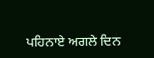ਪਹਿਨਾਏ ਅਗਲੇ ਦਿਨ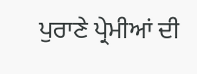ਪੁਰਾਣੇ ਪ੍ਰੇਮੀਆਂ ਦੀ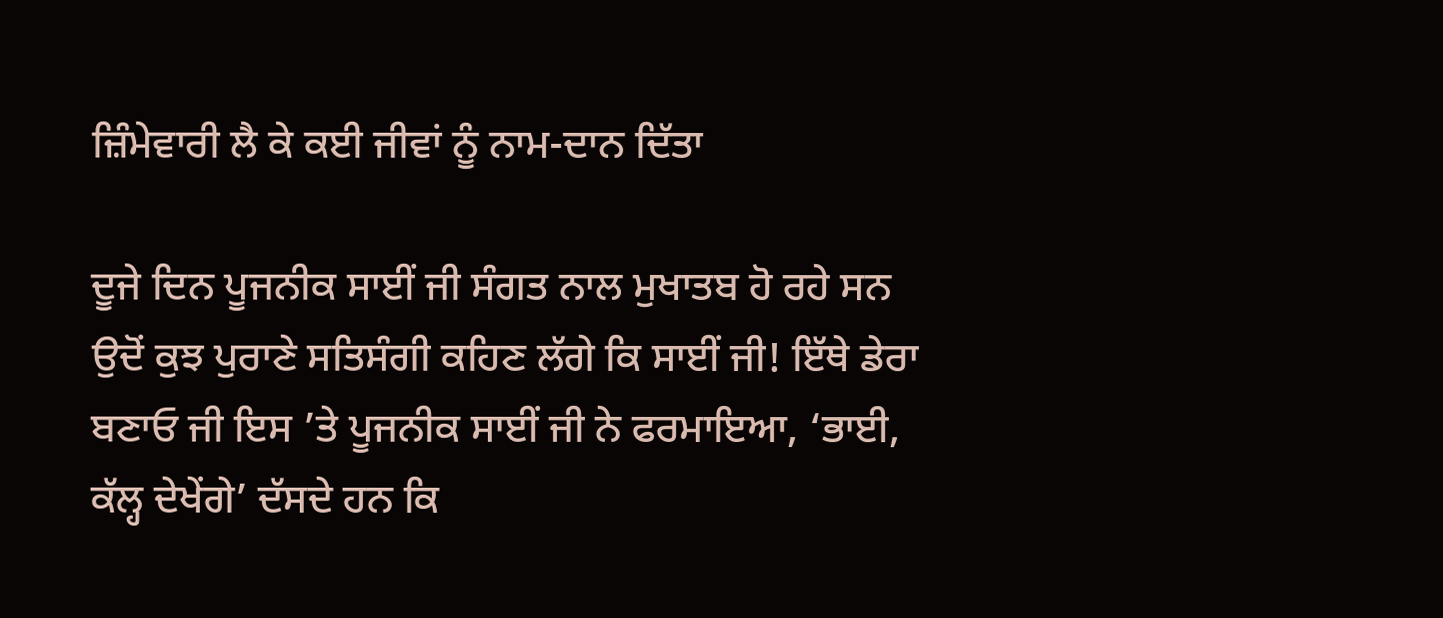ਜ਼ਿੰਮੇਵਾਰੀ ਲੈ ਕੇ ਕਈ ਜੀਵਾਂ ਨੂੰ ਨਾਮ-ਦਾਨ ਦਿੱਤਾ

ਦੂਜੇ ਦਿਨ ਪੂਜਨੀਕ ਸਾਈਂ ਜੀ ਸੰਗਤ ਨਾਲ ਮੁਖਾਤਬ ਹੋ ਰਹੇ ਸਨ ਉਦੋਂ ਕੁਝ ਪੁਰਾਣੇ ਸਤਿਸੰਗੀ ਕਹਿਣ ਲੱਗੇ ਕਿ ਸਾਈਂ ਜੀ! ਇੱਥੇ ਡੇਰਾ ਬਣਾਓ ਜੀ ਇਸ ’ਤੇ ਪੂਜਨੀਕ ਸਾਈਂ ਜੀ ਨੇ ਫਰਮਾਇਆ, ‘ਭਾਈ, ਕੱਲ੍ਹ ਦੇਖੇਂਗੇ’ ਦੱਸਦੇ ਹਨ ਕਿ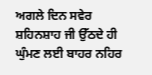ਅਗਲੇ ਦਿਨ ਸਵੇਰ ਸ਼ਹਿਨਸ਼ਾਹ ਜੀ ਉੱਠਦੇ ਹੀ ਘੁੰਮਣ ਲਈ ਬਾਹਰ ਨਹਿਰ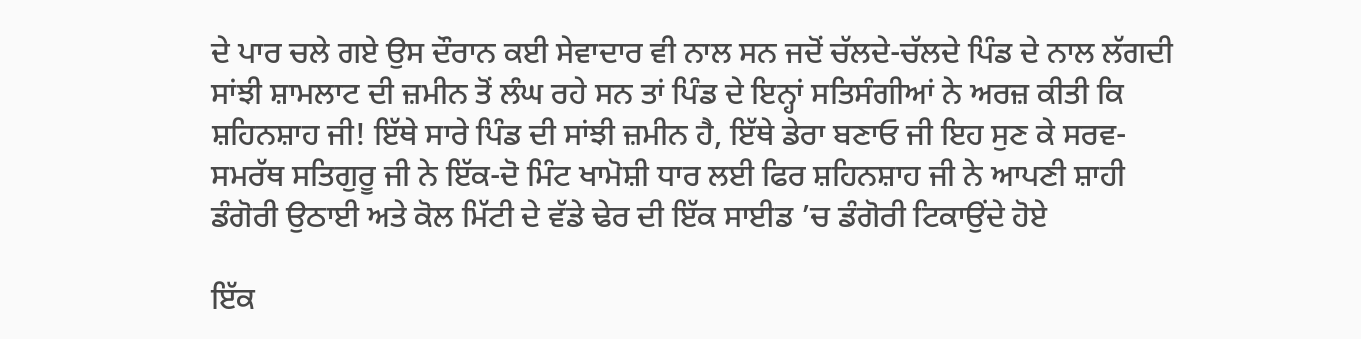ਦੇ ਪਾਰ ਚਲੇ ਗਏ ਉਸ ਦੌਰਾਨ ਕਈ ਸੇਵਾਦਾਰ ਵੀ ਨਾਲ ਸਨ ਜਦੋਂ ਚੱਲਦੇ-ਚੱਲਦੇ ਪਿੰਡ ਦੇ ਨਾਲ ਲੱਗਦੀ ਸਾਂਝੀ ਸ਼ਾਮਲਾਟ ਦੀ ਜ਼ਮੀਨ ਤੋਂ ਲੰਘ ਰਹੇ ਸਨ ਤਾਂ ਪਿੰਡ ਦੇ ਇਨ੍ਹਾਂ ਸਤਿਸੰਗੀਆਂ ਨੇ ਅਰਜ਼ ਕੀਤੀ ਕਿ ਸ਼ਹਿਨਸ਼ਾਹ ਜੀ! ਇੱਥੇ ਸਾਰੇ ਪਿੰਡ ਦੀ ਸਾਂਝੀ ਜ਼ਮੀਨ ਹੈ, ਇੱਥੇ ਡੇਰਾ ਬਣਾਓ ਜੀ ਇਹ ਸੁਣ ਕੇ ਸਰਵ-ਸਮਰੱਥ ਸਤਿਗੁਰੂ ਜੀ ਨੇ ਇੱਕ-ਦੋ ਮਿੰਟ ਖਾਮੋਸ਼ੀ ਧਾਰ ਲਈ ਫਿਰ ਸ਼ਹਿਨਸ਼ਾਹ ਜੀ ਨੇ ਆਪਣੀ ਸ਼ਾਹੀ ਡੰਗੋਰੀ ਉਠਾਈ ਅਤੇ ਕੋਲ ਮਿੱਟੀ ਦੇ ਵੱਡੇ ਢੇਰ ਦੀ ਇੱਕ ਸਾਈਡ ’ਚ ਡੰਗੋਰੀ ਟਿਕਾਉਂਦੇ ਹੋਏ

ਇੱਕ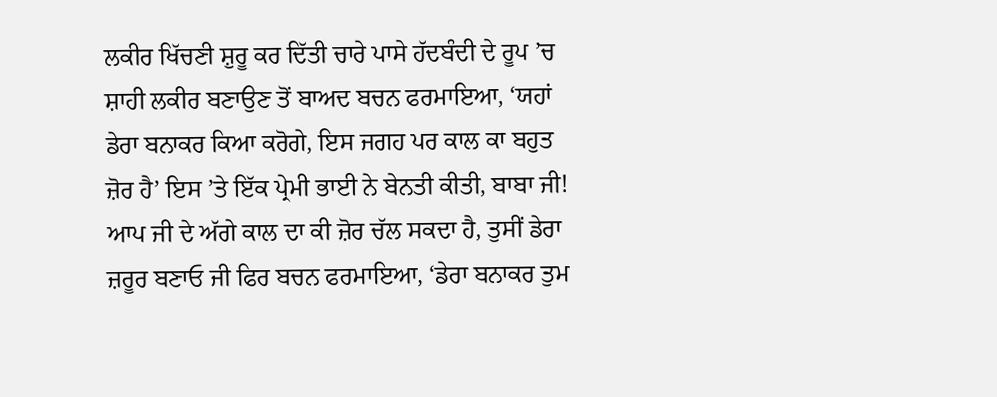ਲਕੀਰ ਖਿੱਚਣੀ ਸ਼ੁਰੂ ਕਰ ਦਿੱਤੀ ਚਾਰੇ ਪਾਸੇ ਹੱਦਬੰਦੀ ਦੇ ਰੂਪ ’ਚ ਸ਼ਾਹੀ ਲਕੀਰ ਬਣਾਉਣ ਤੋਂ ਬਾਅਦ ਬਚਨ ਫਰਮਾਇਆ, ‘ਯਹਾਂ ਡੇਰਾ ਬਨਾਕਰ ਕਿਆ ਕਰੋਗੇ, ਇਸ ਜਗਹ ਪਰ ਕਾਲ ਕਾ ਬਹੁਤ ਜ਼ੋਰ ਹੈ’ ਇਸ ’ਤੇ ਇੱਕ ਪ੍ਰੇਮੀ ਭਾਈ ਨੇ ਬੇਨਤੀ ਕੀਤੀ, ਬਾਬਾ ਜੀ! ਆਪ ਜੀ ਦੇ ਅੱਗੇ ਕਾਲ ਦਾ ਕੀ ਜ਼ੋਰ ਚੱਲ ਸਕਦਾ ਹੈ, ਤੁਸੀਂ ਡੇਰਾ ਜ਼ਰੂਰ ਬਣਾਓ ਜੀ ਫਿਰ ਬਚਨ ਫਰਮਾਇਆ, ‘ਡੇਰਾ ਬਨਾਕਰ ਤੁਮ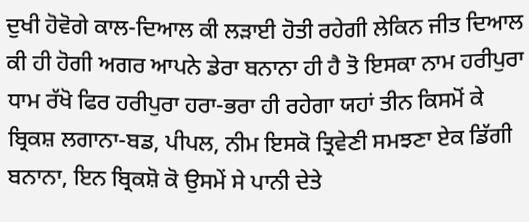ਦੁਖੀ ਹੋਵੋਗੇ ਕਾਲ-ਦਿਆਲ ਕੀ ਲੜਾਈ ਹੋਤੀ ਰਹੇਗੀ ਲੇਕਿਨ ਜੀਤ ਦਿਆਲ ਕੀ ਹੀ ਹੋਗੀ ਅਗਰ ਆਪਨੇ ਡੇਰਾ ਬਨਾਨਾ ਹੀ ਹੈ ਤੋ ਇਸਕਾ ਨਾਮ ਹਰੀਪੁਰਾ ਧਾਮ ਰੱਖੋ ਫਿਰ ਹਰੀਪੁਰਾ ਹਰਾ-ਭਰਾ ਹੀ ਰਹੇਗਾ ਯਹਾਂ ਤੀਨ ਕਿਸਮੋਂ ਕੇ ਬ੍ਰਿਕਸ਼ ਲਗਾਨਾ-ਬਡ, ਪੀਪਲ, ਨੀਮ ਇਸਕੋ ਤ੍ਰਿਵੇਣੀ ਸਮਝਣਾ ਏਕ ਡਿੱਗੀ ਬਨਾਨਾ, ਇਨ ਬ੍ਰਿਕਸ਼ੋ ਕੋ ਉਸਮੇਂ ਸੇ ਪਾਨੀ ਦੇਤੇ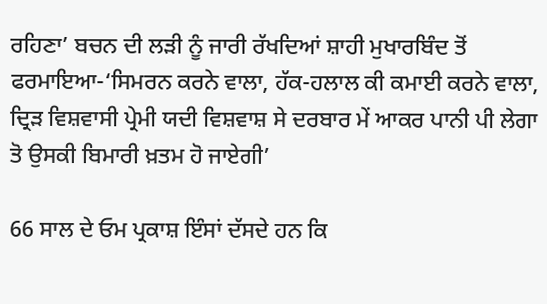ਰਹਿਣਾ’ ਬਚਨ ਦੀ ਲੜੀ ਨੂੰ ਜਾਰੀ ਰੱਖਦਿਆਂ ਸ਼ਾਹੀ ਮੁਖਾਰਬਿੰਦ ਤੋਂ ਫਰਮਾਇਆ-‘ਸਿਮਰਨ ਕਰਨੇ ਵਾਲਾ, ਹੱਕ-ਹਲਾਲ ਕੀ ਕਮਾਈ ਕਰਨੇ ਵਾਲਾ, ਦ੍ਰਿੜ ਵਿਸ਼ਵਾਸੀ ਪ੍ਰੇਮੀ ਯਦੀ ਵਿਸ਼ਵਾਸ਼ ਸੇ ਦਰਬਾਰ ਮੇਂ ਆਕਰ ਪਾਨੀ ਪੀ ਲੇਗਾ ਤੋ ਉਸਕੀ ਬਿਮਾਰੀ ਖ਼ਤਮ ਹੋ ਜਾਏਗੀ’

66 ਸਾਲ ਦੇ ਓਮ ਪ੍ਰਕਾਸ਼ ਇੰਸਾਂ ਦੱਸਦੇ ਹਨ ਕਿ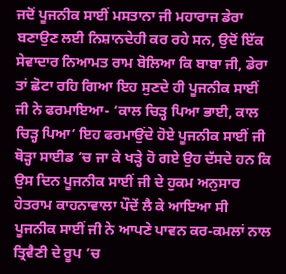ਜਦੋਂ ਪੂਜਨੀਕ ਸਾਈਂ ਮਸਤਾਨਾ ਜੀ ਮਹਾਰਾਜ ਡੇਰਾ ਬਣਾਉਣ ਲਈ ਨਿਸ਼ਾਨਦੇਹੀ ਕਰ ਰਹੇ ਸਨ, ਉਦੋਂ ਇੱਕ ਸੇਵਾਦਾਰ ਨਿਆਮਤ ਰਾਮ ਬੋਲਿਆ ਕਿ ਬਾਬਾ ਜੀ, ਡੇਰਾ ਤਾਂ ਛੋਟਾ ਰਹਿ ਗਿਆ ਇਹ ਸੁਣਦੇ ਹੀ ਪੂਜਨੀਕ ਸਾਈਂ ਜੀ ਨੇ ਫਰਮਾਇਆ- ‘ਕਾਲ ਚਿੜ੍ਹ ਪਿਆ ਭਾਈ, ਕਾਲ ਚਿੜ੍ਹ ਪਿਆ’ ਇਹ ਫਰਮਾਉਂਦੇ ਹੋਏ ਪੂਜਨੀਕ ਸਾਈਂ ਜੀ ਥੋੜ੍ਹਾ ਸਾਈਡ ’ਚ ਜਾ ਕੇ ਖੜ੍ਹੇ ਹੋ ਗਏ ਉਹ ਦੱਸਦੇ ਹਨ ਕਿ ਉਸ ਦਿਨ ਪੂਜਨੀਕ ਸਾਈਂ ਜੀ ਦੇ ਹੁਕਮ ਅਨੁਸਾਰ ਹੇਤਰਾਮ ਕਾਹਨਾਵਾਲਾ ਪੌਦੇਂ ਲੈ ਕੇ ਆਇਆ ਸੀ ਪੂਜਨੀਕ ਸਾਈਂ ਜੀ ਨੇ ਆਪਣੇ ਪਾਵਨ ਕਰ-ਕਮਲਾਂ ਨਾਲ ਤ੍ਰਿਵੈਣੀ ਦੇ ਰੂਪ ’ਚ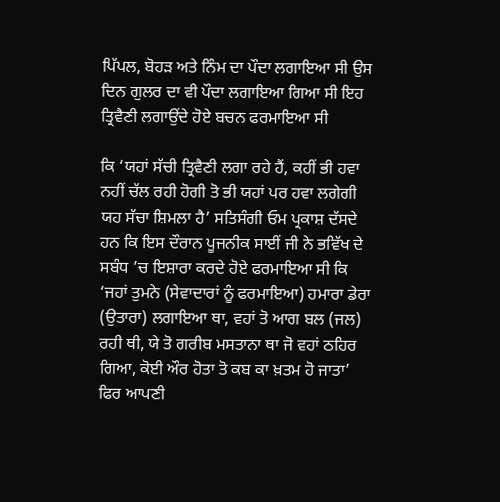ਪਿੱਪਲ, ਬੋਹੜ ਅਤੇ ਨਿੰਮ ਦਾ ਪੌਦਾ ਲਗਾਇਆ ਸੀ ਉਸ ਦਿਨ ਗੁਲਰ ਦਾ ਵੀ ਪੌਦਾ ਲਗਾਇਆ ਗਿਆ ਸੀ ਇਹ ਤ੍ਰਿਵੈਣੀ ਲਗਾਉਂਦੇ ਹੋਏ ਬਚਨ ਫਰਮਾਇਆ ਸੀ

ਕਿ ‘ਯਹਾਂ ਸੱਚੀ ਤ੍ਰਿਵੈਣੀ ਲਗਾ ਰਹੇ ਹੈਂ, ਕਹੀਂ ਭੀ ਹਵਾ ਨਹੀਂ ਚੱਲ ਰਹੀ ਹੋਗੀ ਤੋ ਭੀ ਯਹਾਂ ਪਰ ਹਵਾ ਲਗੇਗੀ ਯਹ ਸੱਚਾ ਸ਼ਿਮਲਾ ਹੈ’ ਸਤਿਸੰਗੀ ਓਮ ਪ੍ਰਕਾਸ਼ ਦੱਸਦੇ ਹਨ ਕਿ ਇਸ ਦੌਰਾਨ ਪੂਜਨੀਕ ਸਾਈਂ ਜੀ ਨੇ ਭਵਿੱਖ ਦੇ ਸਬੰਧ ’ਚ ਇਸ਼ਾਰਾ ਕਰਦੇ ਹੋਏ ਫਰਮਾਇਆ ਸੀ ਕਿ ‘ਜਹਾਂ ਤੁਮਨੇ (ਸੇਵਾਦਾਰਾਂ ਨੂੰ ਫਰਮਾਇਆ) ਹਮਾਰਾ ਡੇਰਾ (ਉਤਾਰਾ) ਲਗਾਇਆ ਥਾ, ਵਹਾਂ ਤੋ ਆਗ ਬਲ (ਜਲ) ਰਹੀ ਥੀ, ਯੇ ਤੋ ਗਰੀਬ ਮਸਤਾਨਾ ਥਾ ਜੋ ਵਹਾਂ ਠਹਿਰ ਗਿਆ, ਕੋਈ ਔਰ ਹੋਤਾ ਤੋ ਕਬ ਕਾ ਖ਼ਤਮ ਹੋ ਜਾਤਾ’ ਫਿਰ ਆਪਣੀ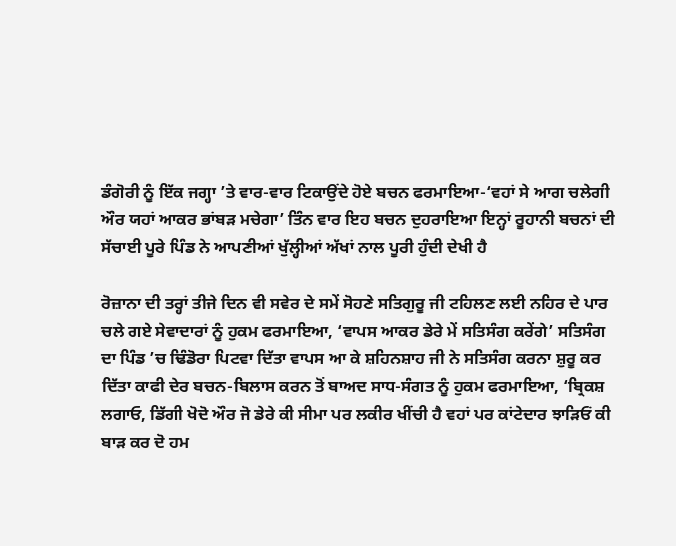ਡੰਗੋਰੀ ਨੂੰ ਇੱਕ ਜਗ੍ਹਾ ’ਤੇ ਵਾਰ-ਵਾਰ ਟਿਕਾਉਂਦੇ ਹੋਏ ਬਚਨ ਫਰਮਾਇਆ-‘ਵਹਾਂ ਸੇ ਆਗ ਚਲੇਗੀ ਔਰ ਯਹਾਂ ਆਕਰ ਭਾਂਬੜ ਮਚੇਗਾ’ ਤਿੰਨ ਵਾਰ ਇਹ ਬਚਨ ਦੁਹਰਾਇਆ ਇਨ੍ਹਾਂ ਰੂਹਾਨੀ ਬਚਨਾਂ ਦੀ ਸੱਚਾਈ ਪੂਰੇ ਪਿੰਡ ਨੇ ਆਪਣੀਆਂ ਖੁੱਲ੍ਹੀਆਂ ਅੱਖਾਂ ਨਾਲ ਪੂਰੀ ਹੁੰਦੀ ਦੇਖੀ ਹੈ

ਰੋਜ਼ਾਨਾ ਦੀ ਤਰ੍ਹਾਂ ਤੀਜੇ ਦਿਨ ਵੀ ਸਵੇਰ ਦੇ ਸਮੇਂ ਸੋਹਣੇ ਸਤਿਗੁਰੂ ਜੀ ਟਹਿਲਣ ਲਈ ਨਹਿਰ ਦੇ ਪਾਰ ਚਲੇ ਗਏ ਸੇਵਾਦਾਰਾਂ ਨੂੰ ਹੁਕਮ ਫਰਮਾਇਆ, ‘ਵਾਪਸ ਆਕਰ ਡੇਰੇ ਮੇਂ ਸਤਿਸੰਗ ਕਰੇਂਗੇ’ ਸਤਿਸੰਗ ਦਾ ਪਿੰਡ ’ਚ ਢਿੰਡੋਰਾ ਪਿਟਵਾ ਦਿੱਤਾ ਵਾਪਸ ਆ ਕੇ ਸ਼ਹਿਨਸ਼ਾਹ ਜੀ ਨੇ ਸਤਿਸੰਗ ਕਰਨਾ ਸ਼ੁਰੂ ਕਰ ਦਿੱਤਾ ਕਾਫੀ ਦੇਰ ਬਚਨ-ਬਿਲਾਸ ਕਰਨ ਤੋਂ ਬਾਅਦ ਸਾਧ-ਸੰਗਤ ਨੂੰ ਹੁਕਮ ਫਰਮਾਇਆ, ‘ਬ੍ਰਿਕਸ਼ ਲਗਾਓ, ਡਿੱਗੀ ਖੋਦੋ ਔਰ ਜੋ ਡੇਰੇ ਕੀ ਸੀਮਾ ਪਰ ਲਕੀਰ ਖੀਂਚੀ ਹੈ ਵਹਾਂ ਪਰ ਕਾਂਟੇਦਾਰ ਝਾੜਿਓਂ ਕੀ ਬਾੜ ਕਰ ਦੋ ਹਮ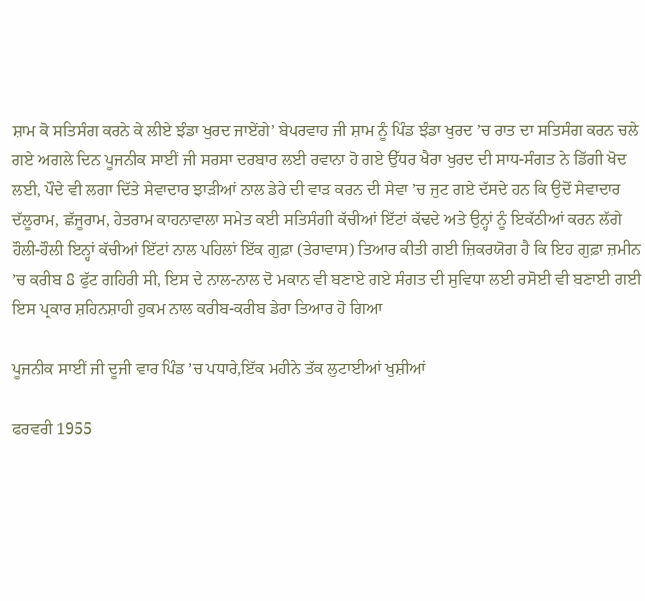ਸ਼ਾਮ ਕੋ ਸਤਿਸੰਗ ਕਰਨੇ ਕੇ ਲੀਏ ਝੰਡਾ ਖੁਰਦ ਜਾਏਂਗੇ’ ਬੇਪਰਵਾਹ ਜੀ ਸ਼ਾਮ ਨੂੰ ਪਿੰਡ ਝੰਡਾ ਖੁਰਦ ’ਚ ਰਾਤ ਦਾ ਸਤਿਸੰਗ ਕਰਨ ਚਲੇ ਗਏ ਅਗਲੇ ਦਿਨ ਪੂਜਨੀਕ ਸਾਈਂ ਜੀ ਸਰਸਾ ਦਰਬਾਰ ਲਈ ਰਵਾਨਾ ਹੋ ਗਏ ਉੱਧਰ ਖੈਰਾ ਖੁਰਦ ਦੀ ਸਾਧ-ਸੰਗਤ ਨੇ ਡਿੱਗੀ ਖੋਦ ਲਈ, ਪੌਦੇ ਵੀ ਲਗਾ ਦਿੱਤੇ ਸੇਵਾਦਾਰ ਝਾੜੀਆਂ ਨਾਲ ਡੇਰੇ ਦੀ ਵਾੜ ਕਰਨ ਦੀ ਸੇਵਾ ’ਚ ਜੁਟ ਗਏ ਦੱਸਦੇ ਹਨ ਕਿ ਉਦੋਂ ਸੇਵਾਦਾਰ ਦੱਲੂਰਾਮ, ਛੱਜੂਰਾਮ, ਹੇਤਰਾਮ ਕਾਹਨਾਵਾਲਾ ਸਮੇਤ ਕਈ ਸਤਿਸੰਗੀ ਕੱਚੀਆਂ ਇੱਟਾਂ ਕੱਢਦੇ ਅਤੇ ਉਨ੍ਹਾਂ ਨੂੰ ਇਕੱਠੀਆਂ ਕਰਨ ਲੱਗੇ ਹੌਲੀ-ਹੌਲੀ ਇਨ੍ਹਾਂ ਕੱਚੀਆਂ ਇੱਟਾਂ ਨਾਲ ਪਹਿਲਾਂ ਇੱਕ ਗੁਫ਼ਾ (ਤੇਰਾਵਾਸ) ਤਿਆਰ ਕੀਤੀ ਗਈ ਜ਼ਿਕਰਯੋਗ ਹੈ ਕਿ ਇਹ ਗੁਫ਼ਾ ਜ਼ਮੀਨ ’ਚ ਕਰੀਬ 8 ਫੁੱਟ ਗਹਿਰੀ ਸੀ, ਇਸ ਦੇ ਨਾਲ-ਨਾਲ ਦੋ ਮਕਾਨ ਵੀ ਬਣਾਏ ਗਏ ਸੰਗਤ ਦੀ ਸੁਵਿਧਾ ਲਈ ਰਸੋਈ ਵੀ ਬਣਾਈ ਗਈ ਇਸ ਪ੍ਰਕਾਰ ਸ਼ਹਿਨਸ਼ਾਹੀ ਹੁਕਮ ਨਾਲ ਕਰੀਬ-ਕਰੀਬ ਡੇਰਾ ਤਿਆਰ ਹੋ ਗਿਆ

ਪੂਜਨੀਕ ਸਾਈਂ ਜੀ ਦੂਜੀ ਵਾਰ ਪਿੰਡ ’ਚ ਪਧਾਰੇ,ਇੱਕ ਮਹੀਨੇ ਤੱਕ ਲੁਟਾਈਆਂ ਖੁਸ਼ੀਆਂ

ਫਰਵਰੀ 1955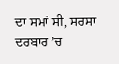ਦਾ ਸਮਾਂ ਸੀ, ਸਰਸਾ ਦਰਬਾਰ ’ਚ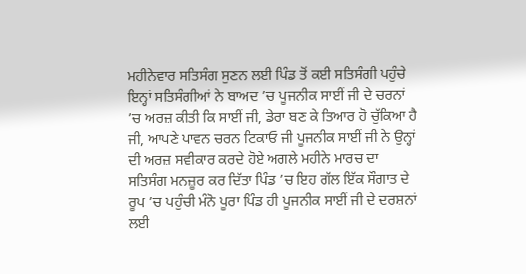ਮਹੀਨੇਵਾਰ ਸਤਿਸੰਗ ਸੁਣਨ ਲਈ ਪਿੰਡ ਤੋਂ ਕਈ ਸਤਿਸੰਗੀ ਪਹੁੰਚੇ ਇਨ੍ਹਾਂ ਸਤਿਸੰਗੀਆਂ ਨੇ ਬਾਅਦ ’ਚ ਪੂਜਨੀਕ ਸਾਈਂ ਜੀ ਦੇ ਚਰਨਾਂ ’ਚ ਅਰਜ਼ ਕੀਤੀ ਕਿ ਸਾਈਂ ਜੀ, ਡੇਰਾ ਬਣ ਕੇ ਤਿਆਰ ਹੋ ਚੁੱਕਿਆ ਹੈ ਜੀ, ਆਪਣੇ ਪਾਵਨ ਚਰਨ ਟਿਕਾਓ ਜੀ ਪੂਜਨੀਕ ਸਾਈਂ ਜੀ ਨੇ ਉਨ੍ਹਾਂ ਦੀ ਅਰਜ਼ ਸਵੀਕਾਰ ਕਰਦੇ ਹੋਏ ਅਗਲੇ ਮਹੀਨੇ ਮਾਰਚ ਦਾ ਸਤਿਸੰਗ ਮਨਜ਼ੂਰ ਕਰ ਦਿੱਤਾ ਪਿੰਡ ’ਚ ਇਹ ਗੱਲ ਇੱਕ ਸੌਗਾਤ ਦੇ ਰੂਪ ’ਚ ਪਹੁੰਚੀ ਮੰਨੋ ਪੂਰਾ ਪਿੰਡ ਹੀ ਪੂਜਨੀਕ ਸਾਈਂ ਜੀ ਦੇ ਦਰਸ਼ਨਾਂ ਲਈ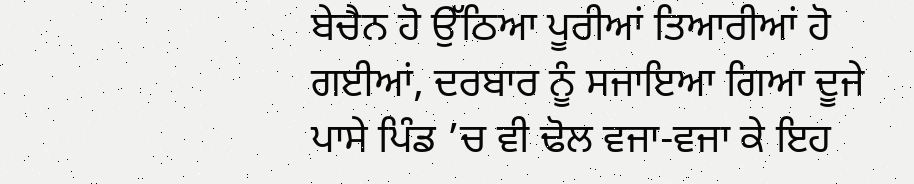ਬੇਚੈਨ ਹੋ ਉੱਠਿਆ ਪੂਰੀਆਂ ਤਿਆਰੀਆਂ ਹੋ ਗਈਆਂ, ਦਰਬਾਰ ਨੂੰ ਸਜਾਇਆ ਗਿਆ ਦੂਜੇ ਪਾਸੇ ਪਿੰਡ ’ਚ ਵੀ ਢੋਲ ਵਜਾ-ਵਜਾ ਕੇ ਇਹ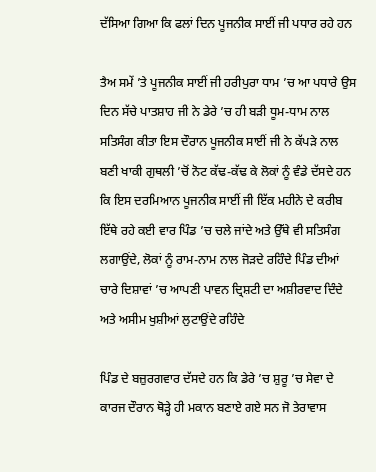ਦੱਸਿਆ ਗਿਆ ਕਿ ਫਲਾਂ ਦਿਨ ਪੂਜਨੀਕ ਸਾਈਂ ਜੀ ਪਧਾਰ ਰਹੇ ਹਨ

ਤੈਅ ਸਮੇਂ ’ਤੇ ਪੂਜਨੀਕ ਸਾਈਂ ਜੀ ਹਰੀਪੁਰਾ ਧਾਮ ’ਚ ਆ ਪਧਾਰੇ ਉਸ ਦਿਨ ਸੱਚੇ ਪਾਤਸ਼ਾਹ ਜੀ ਨੇ ਡੇਰੇ ’ਚ ਹੀ ਬੜੀ ਧੂਮ-ਧਾਮ ਨਾਲ ਸਤਿਸੰਗ ਕੀਤਾ ਇਸ ਦੌਰਾਨ ਪੂਜਨੀਕ ਸਾਈਂ ਜੀ ਨੇ ਕੱਪੜੇ ਨਾਲ ਬਣੀ ਖਾਕੀ ਗੁਥਲੀ ’ਚੋਂ ਨੋਟ ਕੱਢ-ਕੱਢ ਕੇ ਲੋਕਾਂ ਨੂੰ ਵੰਡੇ ਦੱਸਦੇ ਹਨ ਕਿ ਇਸ ਦਰਮਿਆਨ ਪੂਜਨੀਕ ਸਾਈਂ ਜੀ ਇੱਕ ਮਹੀਨੇ ਦੇ ਕਰੀਬ ਇੱਥੇ ਰਹੇ ਕਈ ਵਾਰ ਪਿੰਡ ’ਚ ਚਲੇ ਜਾਂਦੇ ਅਤੇ ਉੱਥੇ ਵੀ ਸਤਿਸੰਗ ਲਗਾਉਂਦੇ, ਲੋਕਾਂ ਨੂੰ ਰਾਮ-ਨਾਮ ਨਾਲ ਜੋੜਦੇ ਰਹਿੰਦੇ ਪਿੰਡ ਦੀਆਂ ਚਾਰੇ ਦਿਸ਼ਾਵਾਂ ’ਚ ਆਪਣੀ ਪਾਵਨ ਦ੍ਰਿਸ਼ਟੀ ਦਾ ਅਸ਼ੀਰਵਾਦ ਦਿੰਦੇ ਅਤੇ ਅਸੀਮ ਖੁਸ਼ੀਆਂ ਲੁਟਾਉਂਦੇ ਰਹਿੰਦੇ

ਪਿੰਡ ਦੇ ਬਜ਼ੁਰਗਵਾਰ ਦੱਸਦੇ ਹਨ ਕਿ ਡੇਰੇ ’ਚ ਸ਼ੁਰੂ ’ਚ ਸੇਵਾ ਦੇ ਕਾਰਜ ਦੌਰਾਨ ਥੋੜ੍ਹੇ ਹੀ ਮਕਾਨ ਬਣਾਏ ਗਏ ਸਨ ਜੋ ਤੇਰਾਵਾਸ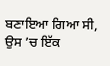ਬਣਾਇਆ ਗਿਆ ਸੀ, ਉਸ ’ਚ ਇੱਕ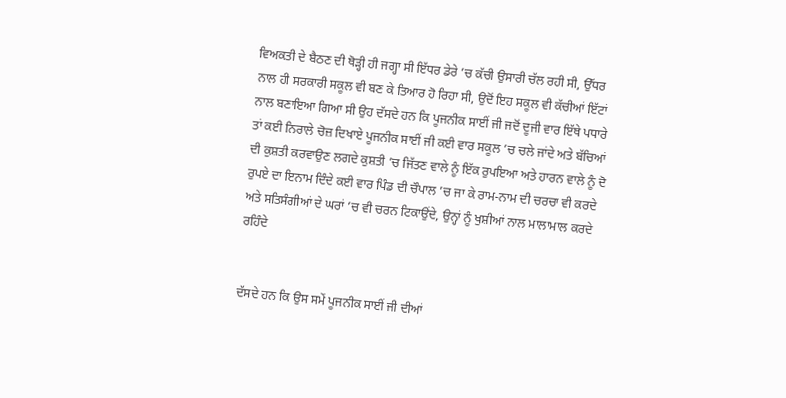ਵਿਅਕਤੀ ਦੇ ਬੈਠਣ ਦੀ ਥੋੜ੍ਹੀ ਹੀ ਜਗ੍ਹਾ ਸੀ ਇੱਧਰ ਡੇਰੇ ’ਚ ਕੱਚੀ ਉਸਾਰੀ ਚੱਲ ਰਹੀ ਸੀ, ਉੱਧਰ ਨਾਲ ਹੀ ਸਰਕਾਰੀ ਸਕੂਲ ਵੀ ਬਣ ਕੇ ਤਿਆਰ ਹੋ ਰਿਹਾ ਸੀ, ਉਦੋਂ ਇਹ ਸਕੂਲ ਵੀ ਕੱਚੀਆਂ ਇੱਟਾਂ ਨਾਲ ਬਣਾਇਆ ਗਿਆ ਸੀ ਉਹ ਦੱਸਦੇ ਹਨ ਕਿ ਪੂਜਨੀਕ ਸਾਈਂ ਜੀ ਜਦੋਂ ਦੂਜੀ ਵਾਰ ਇੱਥੇ ਪਧਾਰੇ ਤਾਂ ਕਈ ਨਿਰਾਲੇ ਚੋਜ਼ ਦਿਖਾਏ ਪੂਜਨੀਕ ਸਾਈਂ ਜੀ ਕਈ ਵਾਰ ਸਕੂਲ ’ਚ ਚਲੇ ਜਾਂਦੇ ਅਤੇ ਬੱਚਿਆਂ ਦੀ ਕੁਸ਼ਤੀ ਕਰਵਾਉਣ ਲਗਦੇ ਕੁਸ਼ਤੀ ’ਚ ਜਿੱਤਣ ਵਾਲੇ ਨੂੰ ਇੱਕ ਰੁਪਇਆ ਅਤੇ ਹਾਰਨ ਵਾਲੇ ਨੂੰ ਦੋ ਰੁਪਏ ਦਾ ਇਨਾਮ ਦਿੰਦੇ ਕਈ ਵਾਰ ਪਿੰਡ ਦੀ ਚੌਪਾਲ ’ਚ ਜਾ ਕੇ ਰਾਮ-ਨਾਮ ਦੀ ਚਰਚਾ ਵੀ ਕਰਦੇ ਅਤੇ ਸਤਿਸੰਗੀਆਂ ਦੇ ਘਰਾਂ ’ਚ ਵੀ ਚਰਨ ਟਿਕਾਉਂਦੇ, ਉਨ੍ਹਾਂ ਨੂੰ ਖੁਸ਼ੀਆਂ ਨਾਲ ਮਾਲਾਮਾਲ ਕਰਦੇ ਰਹਿੰਦੇ


ਦੱਸਦੇ ਹਨ ਕਿ ਉਸ ਸਮੇਂ ਪੂਜਨੀਕ ਸਾਈਂ ਜੀ ਦੀਆਂ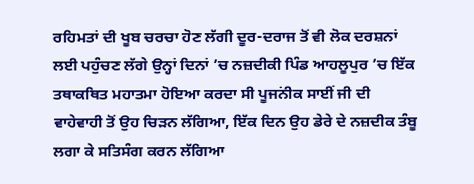ਰਹਿਮਤਾਂ ਦੀ ਖੂਬ ਚਰਚਾ ਹੋਣ ਲੱਗੀ ਦੂਰ-ਦਰਾਜ ਤੋਂ ਵੀ ਲੋਕ ਦਰਸ਼ਨਾਂ ਲਈ ਪਹੁੰਚਣ ਲੱਗੇ ਉਨ੍ਹਾਂ ਦਿਨਾਂ ’ਚ ਨਜ਼ਦੀਕੀ ਪਿੰਡ ਆਹਲੂਪੁਰ ’ਚ ਇੱਕ ਤਥਾਕਥਿਤ ਮਹਾਤਮਾ ਹੋਇਆ ਕਰਦਾ ਸੀ ਪੂਜਨਂੀਕ ਸਾਈਂ ਜੀ ਦੀ ਵਾਹੇਵਾਹੀ ਤੋਂ ਉਹ ਚਿੜਨ ਲੱਗਿਆ, ਇੱਕ ਦਿਨ ਉਹ ਡੇਰੇ ਦੇ ਨਜ਼ਦੀਕ ਤੰਬੂ ਲਗਾ ਕੇ ਸਤਿਸੰਗ ਕਰਨ ਲੱਗਿਆ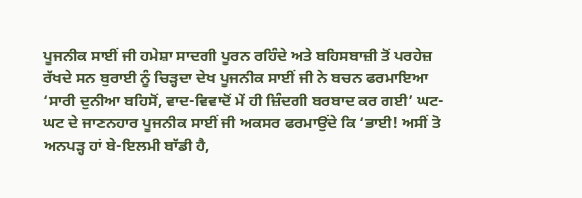ਪੂਜਨੀਕ ਸਾਈਂ ਜੀ ਹਮੇਸ਼ਾ ਸਾਦਗੀ ਪੂਰਨ ਰਹਿੰਦੇ ਅਤੇ ਬਹਿਸਬਾਜ਼ੀ ਤੋਂ ਪਰਹੇਜ਼ ਰੱਖਦੇ ਸਨ ਬੁਰਾਈ ਨੂੰ ਚਿੜ੍ਹਦਾ ਦੇਖ ਪੂਜਨੀਕ ਸਾਈਂ ਜੀ ਨੇ ਬਚਨ ਫਰਮਾਇਆ ‘ਸਾਰੀ ਦੁਨੀਆ ਬਹਿਸੋਂ, ਵਾਦ-ਵਿਵਾਦੋਂ ਮੇਂ ਹੀ ਜ਼ਿੰਦਗੀ ਬਰਬਾਦ ਕਰ ਗਈ’ ਘਟ-ਘਟ ਦੇ ਜਾਣਨਹਾਰ ਪੂਜਨੀਕ ਸਾਈਂ ਜੀ ਅਕਸਰ ਫਰਮਾਉਂਦੇ ਕਿ ‘ਭਾਈ! ਅਸੀਂ ਤੋ ਅਨਪੜ੍ਹ ਹਾਂ ਬੇ-ਇਲਮੀ ਬਾੱਡੀ ਹੈ,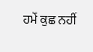ਹਮੇਂ ਕੁਛ ਨਹੀਂ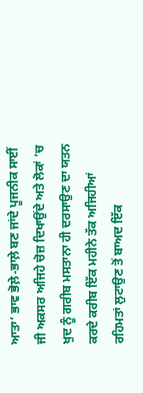ਆਤਾ’ ਭਾਵ ਭੋਲ਼ੇ-ਭਾਲ਼ੇ ਬਣ ਜਾਂਦੇ ਪੂਜਨੀਕ ਸਾਈਂ ਜੀ ਅਕਸਰ ਅਜਿਹੇ ਚੋਜ਼ ਦਿਖਾਉਂਦੇ ਅਤੇ ਲੋਕਾਂ ’ਚ ਖੁਦ ਨੂੰ ਗਰੀਬ ਮਸਤਾਨਾ ਹੀ ਦਰਸਾਉਣ ਦਾ ਯਤਨ ਕਰਦੇ ਕਰੀਬ ਇੱਕ ਮਹੀਨੇ ਤੱਕ ਅਜਿਹੀਆਂ ਰਹਿਮਤਾਂ ਲੁਟਾਉਣ ਤੋਂ ਬਾਅਦ ਇੱਕ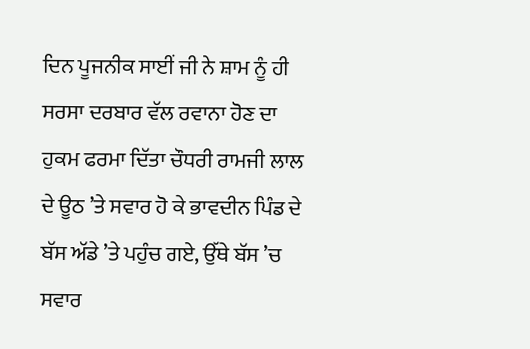ਦਿਨ ਪੂਜਨੀਕ ਸਾਈਂ ਜੀ ਨੇ ਸ਼ਾਮ ਨੂੰ ਹੀ ਸਰਸਾ ਦਰਬਾਰ ਵੱਲ ਰਵਾਨਾ ਹੋਣ ਦਾ ਹੁਕਮ ਫਰਮਾ ਦਿੱਤਾ ਚੌਧਰੀ ਰਾਮਜੀ ਲਾਲ ਦੇ ਊਠ ’ਤੇ ਸਵਾਰ ਹੋ ਕੇ ਭਾਵਦੀਨ ਪਿੰਡ ਦੇ ਬੱਸ ਅੱਡੇ ’ਤੇ ਪਹੁੰਚ ਗਏ, ਉੱਥੇ ਬੱਸ ’ਚ ਸਵਾਰ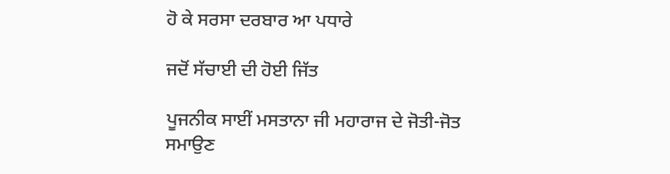ਹੋ ਕੇ ਸਰਸਾ ਦਰਬਾਰ ਆ ਪਧਾਰੇ

ਜਦੋਂ ਸੱਚਾਈ ਦੀ ਹੋਈ ਜਿੱਤ

ਪੂਜਨੀਕ ਸਾਈਂ ਮਸਤਾਨਾ ਜੀ ਮਹਾਰਾਜ ਦੇ ਜੋਤੀ-ਜੋਤ ਸਮਾਉਣ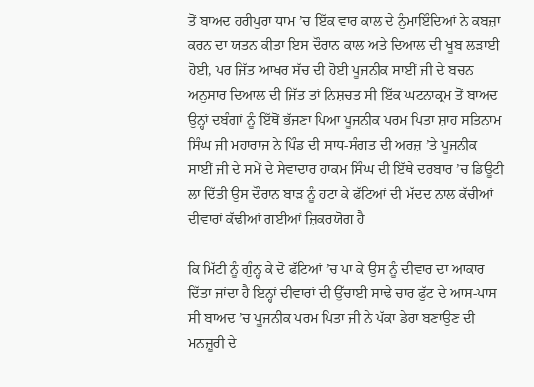ਤੋਂ ਬਾਅਦ ਹਰੀਪੁਰਾ ਧਾਮ ’ਚ ਇੱਕ ਵਾਰ ਕਾਲ ਦੇ ਨੁੰਮਾਇੰਦਿਆਂ ਨੇ ਕਬਜ਼ਾ ਕਰਨ ਦਾ ਯਤਨ ਕੀਤਾ ਇਸ ਦੌਰਾਨ ਕਾਲ ਅਤੇ ਦਿਆਲ ਦੀ ਖੂਬ ਲੜਾਈ ਹੋਈ, ਪਰ ਜਿੱਤ ਆਖਰ ਸੱਚ ਦੀ ਹੋਈ ਪੂਜਨੀਕ ਸਾਈਂ ਜੀ ਦੇ ਬਚਨ ਅਨੁਸਾਰ ਦਿਆਲ ਦੀ ਜਿੱਤ ਤਾਂ ਨਿਸ਼ਚਤ ਸੀ ਇੱਕ ਘਟਨਾਕ੍ਰਮ ਤੋਂ ਬਾਅਦ ਉਨ੍ਹਾਂ ਦਬੰਗਾਂ ਨੂੰ ਇੱਥੋਂ ਭੱਜਣਾ ਪਿਆ ਪੂਜਨੀਕ ਪਰਮ ਪਿਤਾ ਸ਼ਾਹ ਸਤਿਨਾਮ ਸਿੰਘ ਜੀ ਮਹਾਰਾਜ ਨੇ ਪਿੰਡ ਦੀ ਸਾਧ-ਸੰਗਤ ਦੀ ਅਰਜ਼ ’ਤੇ ਪੂਜਨੀਕ ਸਾਈਂ ਜੀ ਦੇ ਸਮੇਂ ਦੇ ਸੇਵਾਦਾਰ ਹਾਕਮ ਸਿੰਘ ਦੀ ਇੱਥੇ ਦਰਬਾਰ ’ਚ ਡਿਊਟੀ ਲਾ ਦਿੱਤੀ ਉਸ ਦੌਰਾਨ ਬਾੜ ਨੂੰ ਹਟਾ ਕੇ ਫੱਟਿਆਂ ਦੀ ਮੱਦਦ ਨਾਲ ਕੱਚੀਆਂ ਦੀਵਾਰਾਂ ਕੱਢੀਆਂ ਗਈਆਂ ਜ਼ਿਕਰਯੋਗ ਹੈ

ਕਿ ਮਿੱਟੀ ਨੂੰ ਗੁੰਨ੍ਹ ਕੇ ਦੋ ਫੱਟਿਆਂ ’ਚ ਪਾ ਕੇ ਉਸ ਨੂੰ ਦੀਵਾਰ ਦਾ ਆਕਾਰ ਦਿੱਤਾ ਜਾਂਦਾ ਹੈ ਇਨ੍ਹਾਂ ਦੀਵਾਰਾਂ ਦੀ ਉੱਚਾਈ ਸਾਢੇ ਚਾਰ ਫੁੱਟ ਦੇ ਆਸ-ਪਾਸ ਸੀ ਬਾਅਦ ’ਚ ਪੂਜਨੀਕ ਪਰਮ ਪਿਤਾ ਜੀ ਨੇ ਪੱਕਾ ਡੇਰਾ ਬਣਾਉਣ ਦੀ ਮਨਜ਼ੂਰੀ ਦੇ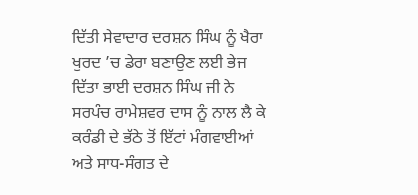ਦਿੱਤੀ ਸੇਵਾਦਾਰ ਦਰਸ਼ਨ ਸਿੰਘ ਨੂੰ ਖੈਰਾ ਖੁਰਦ ’ਚ ਡੇਰਾ ਬਣਾਉਣ ਲਈ ਭੇਜ ਦਿੱਤਾ ਭਾਈ ਦਰਸ਼ਨ ਸਿੰਘ ਜੀ ਨੇ ਸਰਪੰਚ ਰਾਮੇਸ਼ਵਰ ਦਾਸ ਨੂੰ ਨਾਲ ਲੈ ਕੇ ਕਰੰਡੀ ਦੇ ਭੱਠੇ ਤੋਂ ਇੱਟਾਂ ਮੰਗਵਾਈਆਂ ਅਤੇ ਸਾਧ-ਸੰਗਤ ਦੇ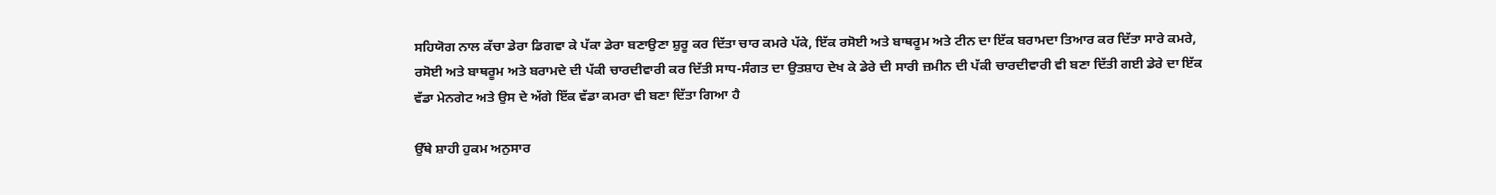ਸਹਿਯੋਗ ਨਾਲ ਕੱਚਾ ਡੇਰਾ ਡਿਗਵਾ ਕੇ ਪੱਕਾ ਡੇਰਾ ਬਣਾਉਣਾ ਸ਼ੁਰੂ ਕਰ ਦਿੱਤਾ ਚਾਰ ਕਮਰੇ ਪੱਕੇ, ਇੱਕ ਰਸੋਈ ਅਤੇ ਬਾਥਰੂਮ ਅਤੇ ਟੀਨ ਦਾ ਇੱਕ ਬਰਾਮਦਾ ਤਿਆਰ ਕਰ ਦਿੱਤਾ ਸਾਰੇ ਕਮਰੇ, ਰਸੋਈ ਅਤੇ ਬਾਥਰੂਮ ਅਤੇ ਬਰਾਮਦੇ ਦੀ ਪੱਕੀ ਚਾਰਦੀਵਾਰੀ ਕਰ ਦਿੱਤੀ ਸਾਧ-ਸੰਗਤ ਦਾ ਉਤਸ਼ਾਹ ਦੇਖ ਕੇ ਡੇਰੇ ਦੀ ਸਾਰੀ ਜ਼ਮੀਨ ਦੀ ਪੱਕੀ ਚਾਰਦੀਵਾਰੀ ਵੀ ਬਣਾ ਦਿੱਤੀ ਗਈ ਡੇਰੇ ਦਾ ਇੱਕ ਵੱਡਾ ਮੇਨਗੇਟ ਅਤੇ ਉਸ ਦੇ ਅੱਗੇ ਇੱਕ ਵੱਡਾ ਕਮਰਾ ਵੀ ਬਣਾ ਦਿੱਤਾ ਗਿਆ ਹੈ

ਉੱਥੇ ਸ਼ਾਹੀ ਹੁਕਮ ਅਨੁਸਾਰ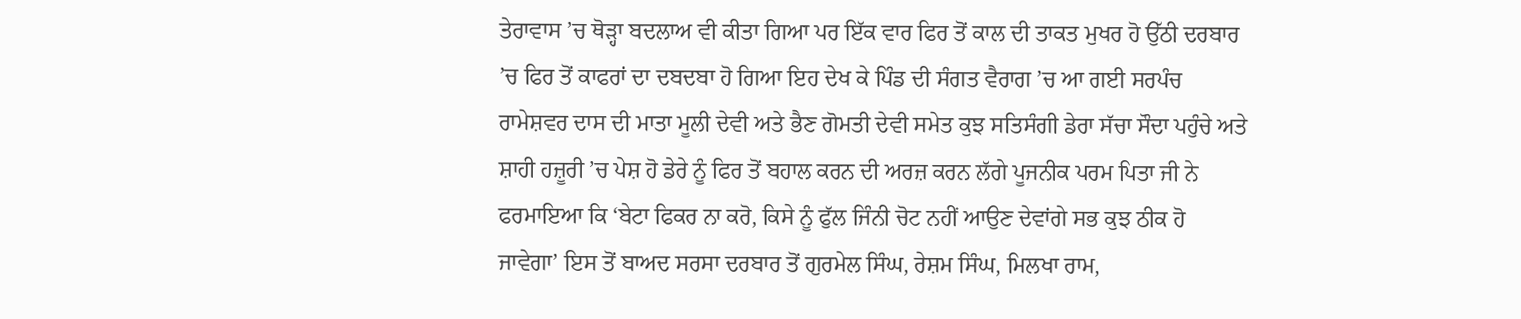ਤੇਰਾਵਾਸ ’ਚ ਥੋੜ੍ਹਾ ਬਦਲਾਅ ਵੀ ਕੀਤਾ ਗਿਆ ਪਰ ਇੱਕ ਵਾਰ ਫਿਰ ਤੋਂ ਕਾਲ ਦੀ ਤਾਕਤ ਮੁਖਰ ਹੋ ਉੱਠੀ ਦਰਬਾਰ ’ਚ ਫਿਰ ਤੋਂ ਕਾਫਰਾਂ ਦਾ ਦਬਦਬਾ ਹੋ ਗਿਆ ਇਹ ਦੇਖ ਕੇ ਪਿੰਡ ਦੀ ਸੰਗਤ ਵੈਰਾਗ ’ਚ ਆ ਗਈ ਸਰਪੰਚ ਰਾਮੇਸ਼ਵਰ ਦਾਸ ਦੀ ਮਾਤਾ ਮੂਲੀ ਦੇਵੀ ਅਤੇ ਭੈਣ ਗੋਮਤੀ ਦੇਵੀ ਸਮੇਤ ਕੁਝ ਸਤਿਸੰਗੀ ਡੇਰਾ ਸੱਚਾ ਸੌਦਾ ਪਹੁੰਚੇ ਅਤੇ ਸ਼ਾਹੀ ਹਜ਼ੂਰੀ ’ਚ ਪੇਸ਼ ਹੋ ਡੇਰੇ ਨੂੰ ਫਿਰ ਤੋਂ ਬਹਾਲ ਕਰਨ ਦੀ ਅਰਜ਼ ਕਰਨ ਲੱਗੇ ਪੂਜਨੀਕ ਪਰਮ ਪਿਤਾ ਜੀ ਨੇ ਫਰਮਾਇਆ ਕਿ ‘ਬੇਟਾ ਫਿਕਰ ਨਾ ਕਰੋ, ਕਿਸੇ ਨੂੰ ਫੁੱਲ ਜਿੰਨੀ ਚੋਟ ਨਹੀਂ ਆਉਣ ਦੇਵਾਂਗੇ ਸਭ ਕੁਝ ਠੀਕ ਹੋ ਜਾਵੇਗਾ’ ਇਸ ਤੋਂ ਬਾਅਦ ਸਰਸਾ ਦਰਬਾਰ ਤੋਂ ਗੁਰਮੇਲ ਸਿੰਘ, ਰੇਸ਼ਮ ਸਿੰਘ, ਮਿਲਖਾ ਰਾਮ,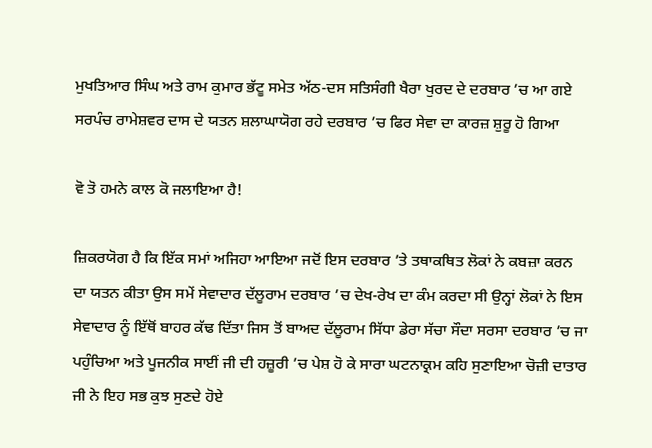ਮੁਖਤਿਆਰ ਸਿੰਘ ਅਤੇ ਰਾਮ ਕੁਮਾਰ ਭੱਟੂ ਸਮੇਤ ਅੱਠ-ਦਸ ਸਤਿਸੰਗੀ ਖੈਰਾ ਖੁਰਦ ਦੇ ਦਰਬਾਰ ’ਚ ਆ ਗਏ ਸਰਪੰਚ ਰਾਮੇਸ਼ਵਰ ਦਾਸ ਦੇ ਯਤਨ ਸ਼ਲਾਘਾਯੋਗ ਰਹੇ ਦਰਬਾਰ ’ਚ ਫਿਰ ਸੇਵਾ ਦਾ ਕਾਰਜ਼ ਸ਼ੁਰੂ ਹੋ ਗਿਆ

ਵੋ ਤੋ ਹਮਨੇ ਕਾਲ ਕੋ ਜਲਾਇਆ ਹੈ!

ਜ਼ਿਕਰਯੋਗ ਹੈ ਕਿ ਇੱਕ ਸਮਾਂ ਅਜਿਹਾ ਆਇਆ ਜਦੋਂ ਇਸ ਦਰਬਾਰ ’ਤੇ ਤਥਾਕਥਿਤ ਲੋਕਾਂ ਨੇ ਕਬਜ਼ਾ ਕਰਨ ਦਾ ਯਤਨ ਕੀਤਾ ਉਸ ਸਮੇਂ ਸੇਵਾਦਾਰ ਦੱਲੂਰਾਮ ਦਰਬਾਰ ’ਚ ਦੇਖ-ਰੇਖ ਦਾ ਕੰਮ ਕਰਦਾ ਸੀ ਉਨ੍ਹਾਂ ਲੋਕਾਂ ਨੇ ਇਸ ਸੇਵਾਦਾਰ ਨੂੰ ਇੱਥੋਂ ਬਾਹਰ ਕੱਢ ਦਿੱਤਾ ਜਿਸ ਤੋਂ ਬਾਅਦ ਦੱਲੂਰਾਮ ਸਿੱਧਾ ਡੇਰਾ ਸੱਚਾ ਸੌਦਾ ਸਰਸਾ ਦਰਬਾਰ ’ਚ ਜਾ ਪਹੁੰਚਿਆ ਅਤੇ ਪੂਜਨੀਕ ਸਾਈਂ ਜੀ ਦੀ ਹਜ਼ੂਰੀ ’ਚ ਪੇਸ਼ ਹੋ ਕੇ ਸਾਰਾ ਘਟਨਾਕ੍ਰਮ ਕਹਿ ਸੁਣਾਇਆ ਚੋਜ਼ੀ ਦਾਤਾਰ ਜੀ ਨੇ ਇਹ ਸਭ ਕੁਝ ਸੁਣਦੇ ਹੋਏ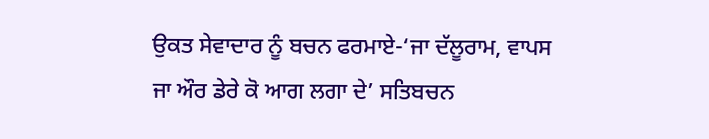ਉਕਤ ਸੇਵਾਦਾਰ ਨੂੰ ਬਚਨ ਫਰਮਾਏ-‘ਜਾ ਦੱਲੂਰਾਮ, ਵਾਪਸ ਜਾ ਔਰ ਡੇਰੇ ਕੋ ਆਗ ਲਗਾ ਦੇ’ ਸਤਿਬਚਨ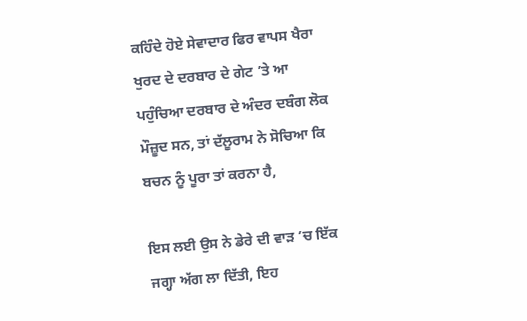ਕਹਿੰਦੇ ਹੋਏ ਸੇਵਾਦਾਰ ਫਿਰ ਵਾਪਸ ਖੈਰਾ ਖੁਰਦ ਦੇ ਦਰਬਾਰ ਦੇ ਗੇਟ ’ਤੇ ਆ ਪਹੁੰਚਿਆ ਦਰਬਾਰ ਦੇ ਅੰਦਰ ਦਬੰਗ ਲੋਕ ਮੌਜ਼ੂਦ ਸਨ, ਤਾਂ ਦੱਲੂਰਾਮ ਨੇ ਸੋਚਿਆ ਕਿ ਬਚਨ ਨੂੰ ਪੂਰਾ ਤਾਂ ਕਰਨਾ ਹੈ,

ਇਸ ਲਈ ਉਸ ਨੇ ਡੇਰੇ ਦੀ ਵਾੜ ’ਚ ਇੱਕ ਜਗ੍ਹਾ ਅੱਗ ਲਾ ਦਿੱਤੀ, ਇਹ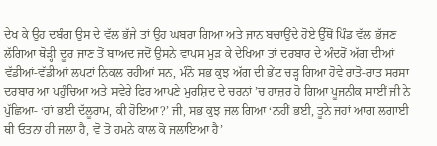ਦੇਖ ਕੇ ਉਹ ਦਬੰਗ ਉਸ ਦੇ ਵੱਲ ਭੱਜੇ ਤਾਂ ਉਹ ਘਬਰਾ ਗਿਆ ਅਤੇ ਜਾਨ ਬਚਾਉਂਦੇ ਹੋਏ ਉੱਥੋਂ ਪਿੰਡ ਵੱਲ ਭੱਜਣ ਲੱਗਿਆ ਥੋੜ੍ਹੀ ਦੂਰ ਜਾਣ ਤੋਂ ਬਾਅਦ ਜਦੋਂ ਉਸਨੇ ਵਾਪਸ ਮੁੜ ਕੇ ਦੇਖਿਆ ਤਾਂ ਦਰਬਾਰ ਦੇ ਅੰਦਰੋਂ ਅੱਗ ਦੀਆਂ ਵੱਡੀਆਂ-ਵੱਡੀਆਂ ਲਪਟਾਂ ਨਿਕਲ ਰਹੀਆਂ ਸਨ, ਮੰਨੋ ਸਭ ਕੁਝ ਅੱਗ ਦੀ ਭੇਂਟ ਚੜ੍ਹ ਗਿਆ ਹੋਵੇ ਰਾਤੋ-ਰਾਤ ਸਰਸਾ ਦਰਬਾਰ ਆ ਪਹੁੰਚਿਆ ਅਤੇ ਸਵੇਰੇ ਫਿਰ ਆਪਣੇ ਮੁਰਸ਼ਿਦ ਦੇ ਚਰਨਾਂ ’ਚ ਹਾਜ਼ਰ ਹੋ ਗਿਆ ਪੂਜਨੀਕ ਸਾਈਂ ਜੀ ਨੇ ਪੁੱਛਿਆ- ‘ਹਾਂ ਭਈ ਦੱਲੂਰਾਮ, ਕੀ ਹੋਇਆ?’ ਜੀ, ਸਭ ਕੁਝ ਜਲ ਗਿਆ ‘ਨਹੀਂ ਭਈ, ਤੂਨੇ ਜਹਾਂ ਆਗ ਲਗਾਈ ਥੀ ਓਤਨਾ ਹੀ ਜਲਾ ਹੈ, ਵੋ ਤੋ ਹਮਨੇ ਕਾਲ ਕੋ ਜਲਾਇਆ ਹੈ’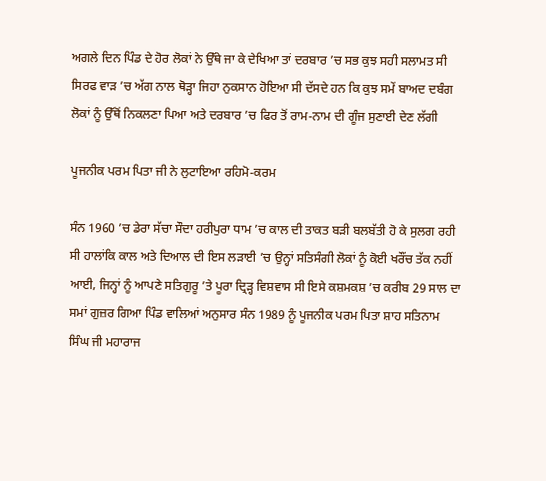ਅਗਲੇ ਦਿਨ ਪਿੰਡ ਦੇ ਹੋਰ ਲੋਕਾਂ ਨੇ ਉੱਥੇ ਜਾ ਕੇ ਦੇਖਿਆ ਤਾਂ ਦਰਬਾਰ ’ਚ ਸਭ ਕੁਝ ਸਹੀ ਸਲਾਮਤ ਸੀ ਸਿਰਫ ਵਾੜ ’ਚ ਅੱਗ ਨਾਲ ਥੋੜ੍ਹਾ ਜਿਹਾ ਨੁਕਸਾਨ ਹੋਇਆ ਸੀ ਦੱਸਦੇ ਹਨ ਕਿ ਕੁਝ ਸਮੇਂ ਬਾਅਦ ਦਬੰਗ ਲੋਕਾਂ ਨੂੰ ਉੱਥੋਂ ਨਿਕਲਣਾ ਪਿਆ ਅਤੇ ਦਰਬਾਰ ’ਚ ਫਿਰ ਤੋਂ ਰਾਮ-ਨਾਮ ਦੀ ਗੂੰਜ ਸੁਣਾਈ ਦੇਣ ਲੱਗੀ

ਪੂਜਨੀਕ ਪਰਮ ਪਿਤਾ ਜੀ ਨੇ ਲੁਟਾਇਆ ਰਹਿਮੋ-ਕਰਮ

ਸੰਨ 1960 ’ਚ ਡੇਰਾ ਸੱਚਾ ਸੌਦਾ ਹਰੀਪੁਰਾ ਧਾਮ ’ਚ ਕਾਲ ਦੀ ਤਾਕਤ ਬੜੀ ਬਲਬੱਤੀ ਹੋ ਕੇ ਸੁਲਗ ਰਹੀ ਸੀ ਹਾਲਾਂਕਿ ਕਾਲ ਅਤੇ ਦਿਆਲ ਦੀ ਇਸ ਲੜਾਈ ’ਚ ਉਨ੍ਹਾਂ ਸਤਿਸੰਗੀ ਲੋਕਾਂ ਨੂੰ ਕੋਈ ਖਰੌਂਚ ਤੱਕ ਨਹੀਂ ਆਈ, ਜਿਨ੍ਹਾਂ ਨੂੰ ਆਪਣੇ ਸਤਿਗੁਰੂ ’ਤੇ ਪੂਰਾ ਦ੍ਰਿੜ੍ਹ ਵਿਸ਼ਵਾਸ ਸੀ ਇਸੇ ਕਸ਼ਮਕਸ਼ ’ਚ ਕਰੀਬ 29 ਸਾਲ ਦਾ ਸਮਾਂ ਗੁਜ਼ਰ ਗਿਆ ਪਿੰਡ ਵਾਲਿਆਂ ਅਨੁਸਾਰ ਸੰਨ 1989 ਨੂੰ ਪੂਜਨੀਕ ਪਰਮ ਪਿਤਾ ਸ਼ਾਹ ਸਤਿਨਾਮ ਸਿੰਘ ਜੀ ਮਹਾਰਾਜ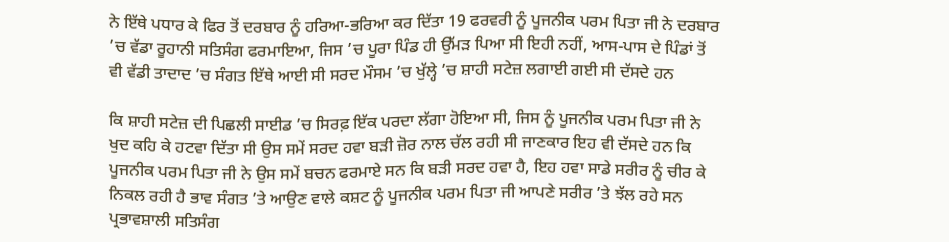ਨੇ ਇੱਥੇ ਪਧਾਰ ਕੇ ਫਿਰ ਤੋਂ ਦਰਬਾਰ ਨੂੰ ਹਰਿਆ-ਭਰਿਆ ਕਰ ਦਿੱਤਾ 19 ਫਰਵਰੀ ਨੂੰ ਪੂਜਨੀਕ ਪਰਮ ਪਿਤਾ ਜੀ ਨੇ ਦਰਬਾਰ ’ਚ ਵੱਡਾ ਰੂਹਾਨੀ ਸਤਿਸੰਗ ਫਰਮਾਇਆ, ਜਿਸ ’ਚ ਪੂਰਾ ਪਿੰਡ ਹੀ ਉੱਮੜ ਪਿਆ ਸੀ ਇਹੀ ਨਹੀਂ, ਆਸ-ਪਾਸ ਦੇ ਪਿੰਡਾਂ ਤੋਂ ਵੀ ਵੱਡੀ ਤਾਦਾਦ ’ਚ ਸੰਗਤ ਇੱਥੇ ਆਈ ਸੀ ਸਰਦ ਮੌਸਮ ’ਚ ਖੁੱਲ੍ਹੇ ’ਚ ਸ਼ਾਹੀ ਸਟੇਜ਼ ਲਗਾਈ ਗਈ ਸੀ ਦੱਸਦੇ ਹਨ

ਕਿ ਸ਼ਾਹੀ ਸਟੇਜ਼ ਦੀ ਪਿਛਲੀ ਸਾਈਡ ’ਚ ਸਿਰਫ਼ ਇੱਕ ਪਰਦਾ ਲੱਗਾ ਹੋਇਆ ਸੀ, ਜਿਸ ਨੂੰ ਪੂਜਨੀਕ ਪਰਮ ਪਿਤਾ ਜੀ ਨੇ ਖੁਦ ਕਹਿ ਕੇ ਹਟਵਾ ਦਿੱਤਾ ਸੀ ਉਸ ਸਮੇਂ ਸਰਦ ਹਵਾ ਬੜੀ ਜ਼ੋਰ ਨਾਲ ਚੱਲ ਰਹੀ ਸੀ ਜਾਣਕਾਰ ਇਹ ਵੀ ਦੱਸਦੇ ਹਨ ਕਿ ਪੂਜਨੀਕ ਪਰਮ ਪਿਤਾ ਜੀ ਨੇ ਉਸ ਸਮੇਂ ਬਚਨ ਫਰਮਾਏ ਸਨ ਕਿ ਬੜੀ ਸਰਦ ਹਵਾ ਹੈ, ਇਹ ਹਵਾ ਸਾਡੇ ਸਰੀਰ ਨੂੰ ਚੀਰ ਕੇ ਨਿਕਲ ਰਹੀ ਹੈ ਭਾਵ ਸੰਗਤ ’ਤੇ ਆਉਣ ਵਾਲੇ ਕਸ਼ਟ ਨੂੰ ਪੂਜਨੀਕ ਪਰਮ ਪਿਤਾ ਜੀ ਆਪਣੇ ਸਰੀਰ ’ਤੇ ਝੱਲ ਰਹੇ ਸਨ ਪ੍ਰਭਾਵਸ਼ਾਲੀ ਸਤਿਸੰਗ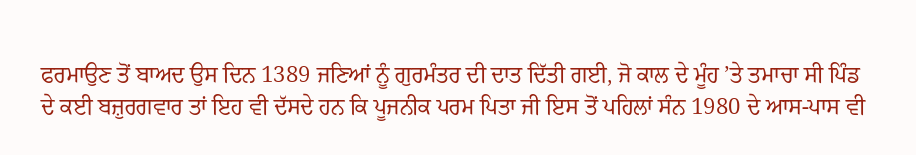ਫਰਮਾਉਣ ਤੋਂ ਬਾਅਦ ਉਸ ਦਿਨ 1389 ਜਣਿਆਂ ਨੂੰ ਗੁਰਮੰਤਰ ਦੀ ਦਾਤ ਦਿੱਤੀ ਗਈ, ਜੋ ਕਾਲ ਦੇ ਮੂੰਹ ’ਤੇ ਤਮਾਚਾ ਸੀ ਪਿੰਡ ਦੇ ਕਈ ਬਜ਼ੁਰਗਵਾਰ ਤਾਂ ਇਹ ਵੀ ਦੱਸਦੇ ਹਨ ਕਿ ਪੂਜਨੀਕ ਪਰਮ ਪਿਤਾ ਜੀ ਇਸ ਤੋਂ ਪਹਿਲਾਂ ਸੰਨ 1980 ਦੇ ਆਸ-ਪਾਸ ਵੀ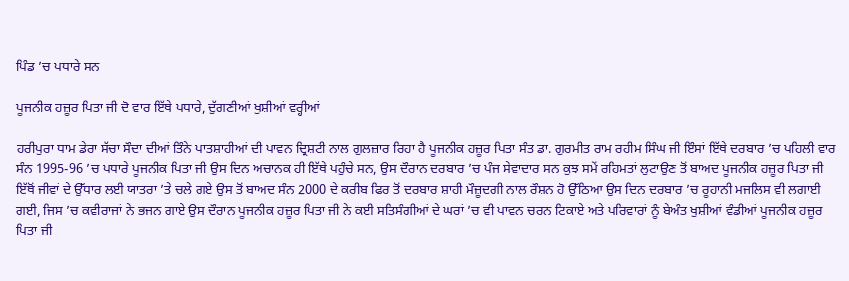ਪਿੰਡ ’ਚ ਪਧਾਰੇ ਸਨ

ਪੂਜਨੀਕ ਹਜ਼ੂਰ ਪਿਤਾ ਜੀ ਦੋ ਵਾਰ ਇੱਥੇ ਪਧਾਰੇ, ਦੁੱਗਣੀਆਂ ਖੁਸ਼ੀਆਂ ਵਰ੍ਹੀਆਂ

ਹਰੀਪੁਰਾ ਧਾਮ ਡੇਰਾ ਸੱਚਾ ਸੌਦਾ ਦੀਆਂ ਤਿੰਨੇ ਪਾਤਸ਼ਾਹੀਆਂ ਦੀ ਪਾਵਨ ਦ੍ਰਿਸ਼ਟੀ ਨਾਲ ਗੁਲਜ਼ਾਰ ਰਿਹਾ ਹੈ ਪੂਜਨੀਕ ਹਜ਼ੂਰ ਪਿਤਾ ਸੰਤ ਡਾ. ਗੁਰਮੀਤ ਰਾਮ ਰਹੀਮ ਸਿੰਘ ਜੀ ਇੰਸਾਂ ਇੱਥੇ ਦਰਬਾਰ ’ਚ ਪਹਿਲੀ ਵਾਰ ਸੰਨ 1995-96 ’ਚ ਪਧਾਰੇ ਪੂਜਨੀਕ ਪਿਤਾ ਜੀ ਉਸ ਦਿਨ ਅਚਾਨਕ ਹੀ ਇੱਥੇ ਪਹੁੰਚੇ ਸਨ, ਉਸ ਦੌਰਾਨ ਦਰਬਾਰ ’ਚ ਪੰਜ ਸੇਵਾਦਾਰ ਸਨ ਕੁਝ ਸਮੇਂ ਰਹਿਮਤਾਂ ਲੁਟਾਉਣ ਤੋਂ ਬਾਅਦ ਪੂਜਨੀਕ ਹਜ਼ੂਰ ਪਿਤਾ ਜੀ ਇੱਥੋਂ ਜੀਵਾਂ ਦੇ ਉੱਧਾਰ ਲਈ ਯਾਤਰਾ ’ਤੇ ਚਲੇ ਗਏ ਉਸ ਤੋਂ ਬਾਅਦ ਸੰਨ 2000 ਦੇ ਕਰੀਬ ਫਿਰ ਤੋਂ ਦਰਬਾਰ ਸ਼ਾਹੀ ਮੌਜ਼ੂਦਗੀ ਨਾਲ ਰੌਸ਼ਨ ਹੋ ਉੱਠਿਆ ਉਸ ਦਿਨ ਦਰਬਾਰ ’ਚ ਰੂਹਾਨੀ ਮਜਲਿਸ ਵੀ ਲਗਾਈ ਗਈ, ਜਿਸ ’ਚ ਕਵੀਰਾਜਾਂ ਨੇ ਭਜਨ ਗਾਏ ਉਸ ਦੌਰਾਨ ਪੂਜਨੀਕ ਹਜ਼ੂਰ ਪਿਤਾ ਜੀ ਨੇ ਕਈ ਸਤਿਸੰਗੀਆਂ ਦੇ ਘਰਾਂ ’ਚ ਵੀ ਪਾਵਨ ਚਰਨ ਟਿਕਾਏ ਅਤੇ ਪਰਿਵਾਰਾਂ ਨੂੰ ਬੇਅੰਤ ਖੁਸ਼ੀਆਂ ਵੰਡੀਆਂ ਪੂਜਨੀਕ ਹਜ਼ੂਰ ਪਿਤਾ ਜੀ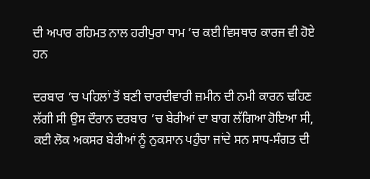ਦੀ ਅਪਾਰ ਰਹਿਮਤ ਨਾਲ ਹਰੀਪੁਰਾ ਧਾਮ ’ਚ ਕਈ ਵਿਸਥਾਰ ਕਾਰਜ ਵੀ ਹੋਏ ਹਨ

ਦਰਬਾਰ ’ਚ ਪਹਿਲਾਂ ਤੋਂ ਬਣੀ ਚਾਰਦੀਵਾਰੀ ਜ਼ਮੀਨ ਦੀ ਨਮੀ ਕਾਰਨ ਢਹਿਣ ਲੱਗੀ ਸੀ ਉਸ ਦੌਰਾਨ ਦਰਬਾਰ ’ਚ ਬੇਰੀਆਂ ਦਾ ਬਾਗ ਲੱਗਿਆ ਹੋਇਆ ਸੀ, ਕਈ ਲੋਕ ਅਕਸਰ ਬੇਰੀਆਂ ਨੂੰ ਨੁਕਸਾਨ ਪਹੁੰਚਾ ਜਾਂਦੇ ਸਨ ਸਾਧ-ਸੰਗਤ ਦੀ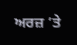ਅਰਜ਼ ’ਤੇ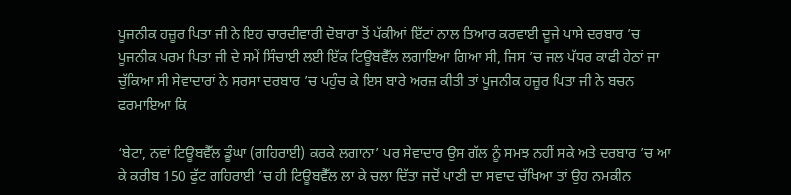ਪੂਜਨੀਕ ਹਜ਼ੂਰ ਪਿਤਾ ਜੀ ਨੇ ਇਹ ਚਾਰਦੀਵਾਰੀ ਦੋਬਾਰਾ ਤੋਂ ਪੱਕੀਆਂ ਇੱਟਾਂ ਨਾਲ ਤਿਆਰ ਕਰਵਾਈ ਦੂਜੇ ਪਾਸੇ ਦਰਬਾਰ ’ਚ ਪੂਜਨੀਕ ਪਰਮ ਪਿਤਾ ਜੀ ਦੇ ਸਮੇਂ ਸਿੰਚਾਈ ਲਈ ਇੱਕ ਟਿਊਬਵੈੱਲ ਲਗਾਇਆ ਗਿਆ ਸੀ, ਜਿਸ ’ਚ ਜਲ ਪੱਧਰ ਕਾਫੀ ਹੇਠਾਂ ਜਾ ਚੁੱਕਿਆ ਸੀ ਸੇਵਾਦਾਰਾਂ ਨੇ ਸਰਸਾ ਦਰਬਾਰ ’ਚ ਪਹੁੰਚ ਕੇ ਇਸ ਬਾਰੇ ਅਰਜ਼ ਕੀਤੀ ਤਾਂ ਪੂਜਨੀਕ ਹਜ਼ੂਰ ਪਿਤਾ ਜੀ ਨੇ ਬਚਨ ਫਰਮਾਇਆ ਕਿ

‘ਬੇਟਾ, ਨਵਾਂ ਟਿਊਬਵੈੱਲ ਡੂੰਘਾ (ਗਹਿਰਾਈ) ਕਰਕੇ ਲਗਾਨਾ’ ਪਰ ਸੇਵਾਦਾਰ ਉਸ ਗੱਲ ਨੂੰ ਸਮਝ ਨਹੀਂ ਸਕੇ ਅਤੇ ਦਰਬਾਰ ’ਚ ਆ ਕੇ ਕਰੀਬ 150 ਫੁੱਟ ਗਹਿਰਾਈ ’ਚ ਹੀ ਟਿਊਬਵੈੱਲ ਲਾ ਕੇ ਚਲਾ ਦਿੱਤਾ ਜਦੋਂ ਪਾਣੀ ਦਾ ਸਵਾਦ ਚੱਖਿਆ ਤਾਂ ਉਹ ਨਮਕੀਨ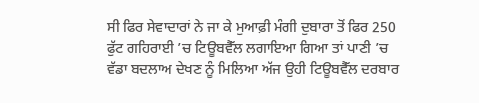ਸੀ ਫਿਰ ਸੇਵਾਦਾਰਾਂ ਨੇ ਜਾ ਕੇ ਮੁਆਫ਼ੀ ਮੰਗੀ ਦੁਬਾਰਾ ਤੋਂ ਫਿਰ 250 ਫੁੱਟ ਗਹਿਰਾਈ ’ਚ ਟਿਊਬਵੈੱਲ ਲਗਾਇਆ ਗਿਆ ਤਾਂ ਪਾਣੀ ’ਚ ਵੱਡਾ ਬਦਲਾਅ ਦੇਖਣ ਨੂੰ ਮਿਲਿਆ ਅੱਜ ਉਹੀ ਟਿਊਬਵੈੱਲ ਦਰਬਾਰ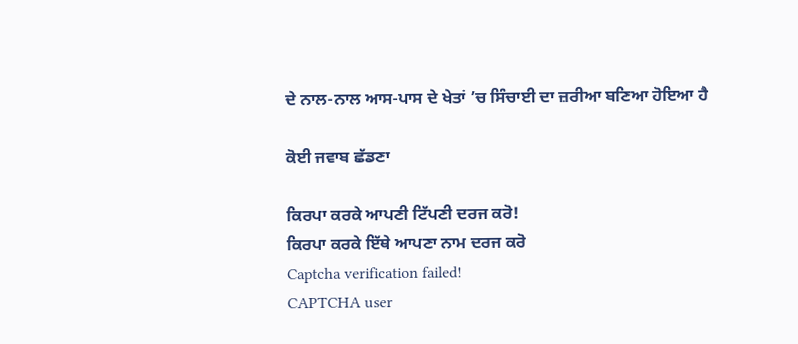ਦੇ ਨਾਲ-ਨਾਲ ਆਸ-ਪਾਸ ਦੇ ਖੇਤਾਂ ’ਚ ਸਿੰਚਾਈ ਦਾ ਜ਼ਰੀਆ ਬਣਿਆ ਹੋਇਆ ਹੈ

ਕੋਈ ਜਵਾਬ ਛੱਡਣਾ

ਕਿਰਪਾ ਕਰਕੇ ਆਪਣੀ ਟਿੱਪਣੀ ਦਰਜ ਕਰੋ!
ਕਿਰਪਾ ਕਰਕੇ ਇੱਥੇ ਆਪਣਾ ਨਾਮ ਦਰਜ ਕਰੋ
Captcha verification failed!
CAPTCHA user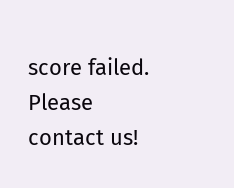score failed. Please contact us!